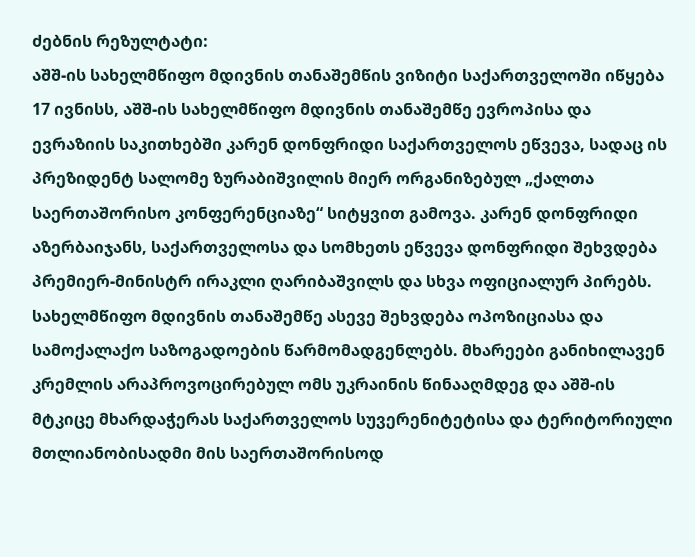ძებნის რეზულტატი:
აშშ-ის სახელმწიფო მდივნის თანაშემწის ვიზიტი საქართველოში იწყება
17 ივნისს, აშშ-ის სახელმწიფო მდივნის თანაშემწე ევროპისა და ევრაზიის საკითხებში კარენ დონფრიდი საქართველოს ეწვევა, სადაც ის პრეზიდენტ სალომე ზურაბიშვილის მიერ ორგანიზებულ „ქალთა საერთაშორისო კონფერენციაზე“ სიტყვით გამოვა. კარენ დონფრიდი აზერბაიჯანს, საქართველოსა და სომხეთს ეწვევა დონფრიდი შეხვდება პრემიერ-მინისტრ ირაკლი ღარიბაშვილს და სხვა ოფიციალურ პირებს. სახელმწიფო მდივნის თანაშემწე ასევე შეხვდება ოპოზიციასა და სამოქალაქო საზოგადოების წარმომადგენლებს. მხარეები განიხილავენ კრემლის არაპროვოცირებულ ომს უკრაინის წინააღმდეგ და აშშ-ის მტკიცე მხარდაჭერას საქართველოს სუვერენიტეტისა და ტერიტორიული მთლიანობისადმი მის საერთაშორისოდ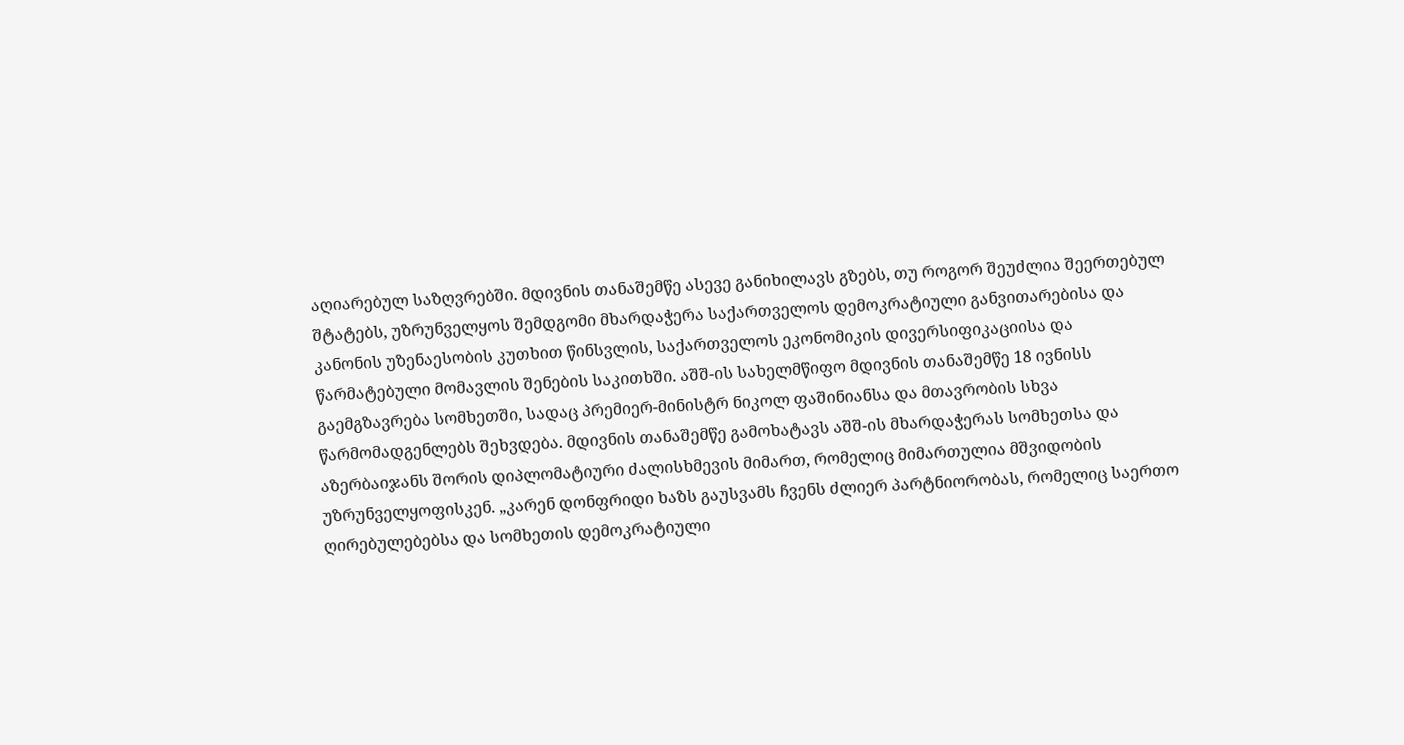აღიარებულ საზღვრებში. მდივნის თანაშემწე ასევე განიხილავს გზებს, თუ როგორ შეუძლია შეერთებულ შტატებს, უზრუნველყოს შემდგომი მხარდაჭერა საქართველოს დემოკრატიული განვითარებისა და კანონის უზენაესობის კუთხით წინსვლის, საქართველოს ეკონომიკის დივერსიფიკაციისა და წარმატებული მომავლის შენების საკითხში. აშშ-ის სახელმწიფო მდივნის თანაშემწე 18 ივნისს გაემგზავრება სომხეთში, სადაც პრემიერ-მინისტრ ნიკოლ ფაშინიანსა და მთავრობის სხვა წარმომადგენლებს შეხვდება. მდივნის თანაშემწე გამოხატავს აშშ-ის მხარდაჭერას სომხეთსა და აზერბაიჯანს შორის დიპლომატიური ძალისხმევის მიმართ, რომელიც მიმართულია მშვიდობის უზრუნველყოფისკენ. „კარენ დონფრიდი ხაზს გაუსვამს ჩვენს ძლიერ პარტნიორობას, რომელიც საერთო ღირებულებებსა და სომხეთის დემოკრატიული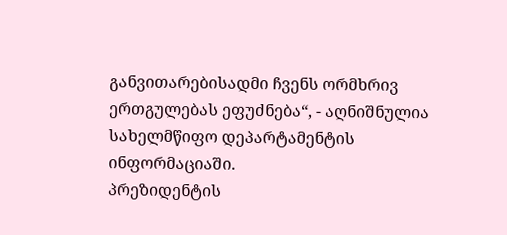განვითარებისადმი ჩვენს ორმხრივ ერთგულებას ეფუძნება“, - აღნიშნულია სახელმწიფო დეპარტამენტის ინფორმაციაში.
პრეზიდენტის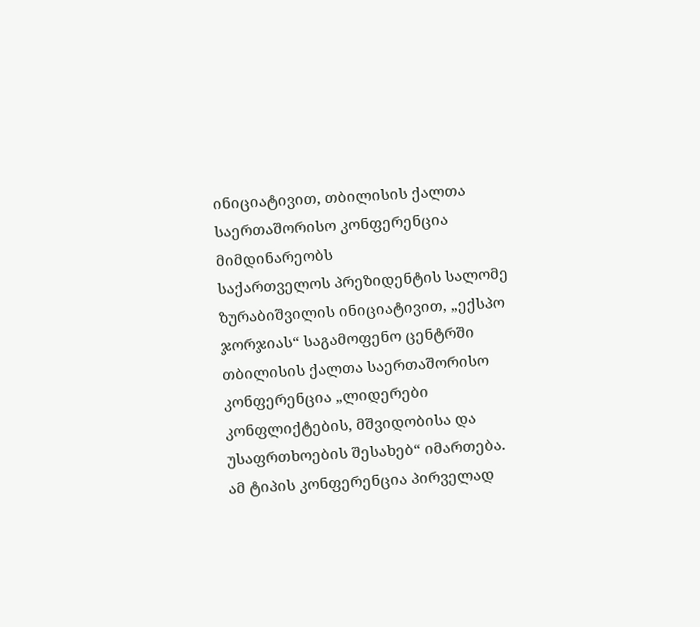ინიციატივით, თბილისის ქალთა საერთაშორისო კონფერენცია მიმდინარეობს
საქართველოს პრეზიდენტის სალომე ზურაბიშვილის ინიციატივით, „ექსპო ჯორჯიას“ საგამოფენო ცენტრში თბილისის ქალთა საერთაშორისო კონფერენცია „ლიდერები კონფლიქტების, მშვიდობისა და უსაფრთხოების შესახებ“ იმართება. ამ ტიპის კონფერენცია პირველად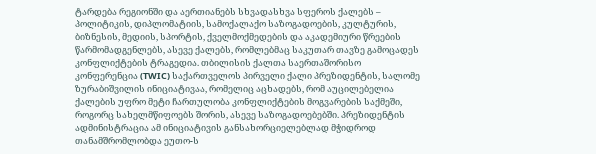ტარდება რეგიონში და აერთიანებს სხვადასხვა სფეროს ქალებს – პოლიტიკის, დიპლომატიის, სამოქალაქო საზოგადოების, კულტურის, ბიზნესის, მედიის, სპორტის, ქველმოქმედების და აკადემიური წრეების წარმომადგენლებს, ასევე ქალებს, რომლებმაც საკუთარ თავზე გამოცადეს კონფლიქტების ტრაგედია. თბილისის ქალთა საერთაშორისო კონფერენცია (TWIC) საქართველოს პირველი ქალი პრეზიდენტის, სალომე ზურაბიშვილის ინიციატივაა, რომელიც აცხადებს, რომ აუცილებელია ქალების უფრო მეტი ჩართულობა კონფლიქტების მოგვარების საქმეში, როგორც სახელმწიფოებს შორის, ასევე საზოგადოებებში. პრეზიდენტის ადმინისტრაცია ამ ინიციატივის განსახორციელებლად მჭიდროდ თანამშრომლობდა ეუთო-ს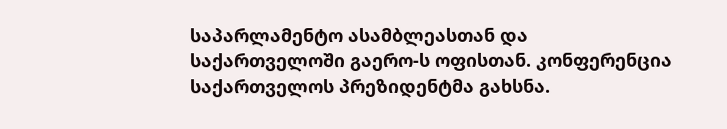საპარლამენტო ასამბლეასთან და საქართველოში გაერო-ს ოფისთან. კონფერენცია საქართველოს პრეზიდენტმა გახსნა.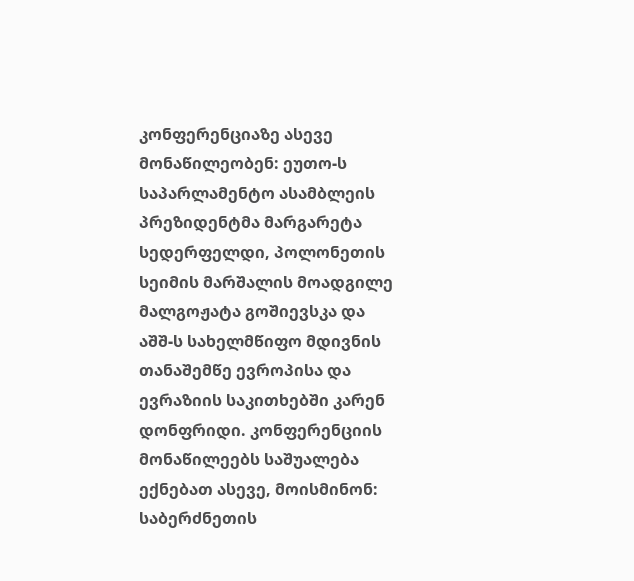კონფერენციაზე ასევე მონაწილეობენ: ეუთო-ს საპარლამენტო ასამბლეის პრეზიდენტმა მარგარეტა სედერფელდი, პოლონეთის სეიმის მარშალის მოადგილე მალგოჟატა გოშიევსკა და აშშ-ს სახელმწიფო მდივნის თანაშემწე ევროპისა და ევრაზიის საკითხებში კარენ დონფრიდი. კონფერენციის მონაწილეებს საშუალება ექნებათ ასევე, მოისმინონ: საბერძნეთის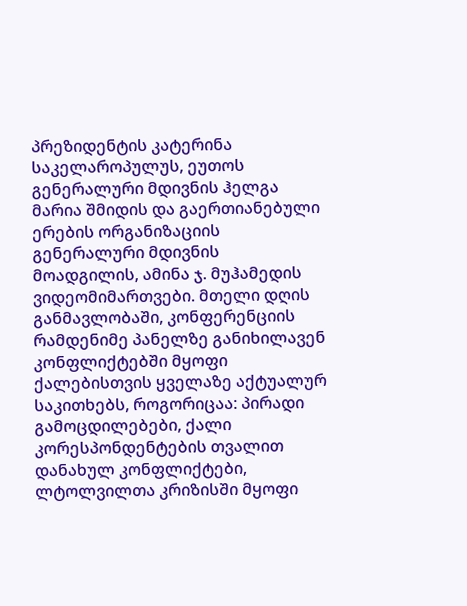პრეზიდენტის კატერინა საკელაროპულუს, ეუთოს გენერალური მდივნის ჰელგა მარია შმიდის და გაერთიანებული ერების ორგანიზაციის გენერალური მდივნის მოადგილის, ამინა ჯ. მუჰამედის ვიდეომიმართვები. მთელი დღის განმავლობაში, კონფერენციის რამდენიმე პანელზე განიხილავენ კონფლიქტებში მყოფი ქალებისთვის ყველაზე აქტუალურ საკითხებს, როგორიცაა: პირადი გამოცდილებები, ქალი კორესპონდენტების თვალით დანახულ კონფლიქტები, ლტოლვილთა კრიზისში მყოფი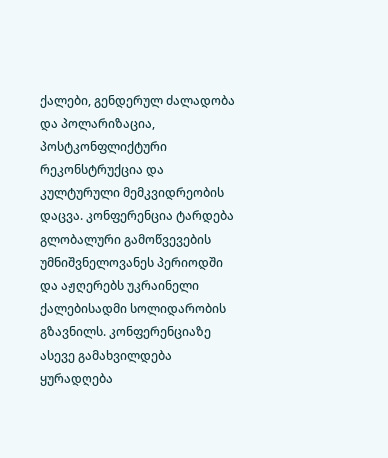ქალები, გენდერულ ძალადობა და პოლარიზაცია, პოსტკონფლიქტური რეკონსტრუქცია და კულტურული მემკვიდრეობის დაცვა. კონფერენცია ტარდება გლობალური გამოწვევების უმნიშვნელოვანეს პერიოდში და აჟღერებს უკრაინელი ქალებისადმი სოლიდარობის გზავნილს. კონფერენციაზე ასევე გამახვილდება ყურადღება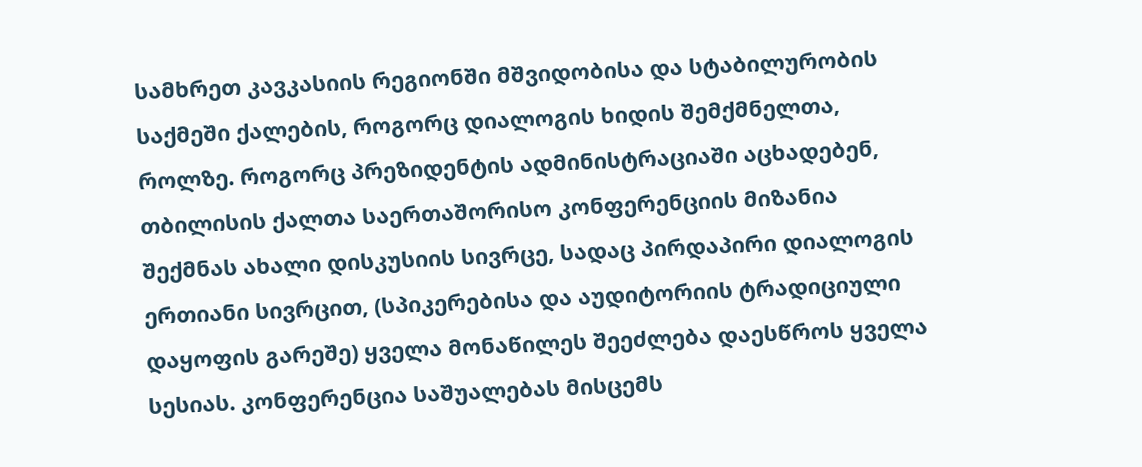სამხრეთ კავკასიის რეგიონში მშვიდობისა და სტაბილურობის საქმეში ქალების, როგორც დიალოგის ხიდის შემქმნელთა, როლზე. როგორც პრეზიდენტის ადმინისტრაციაში აცხადებენ, თბილისის ქალთა საერთაშორისო კონფერენციის მიზანია შექმნას ახალი დისკუსიის სივრცე, სადაც პირდაპირი დიალოგის ერთიანი სივრცით, (სპიკერებისა და აუდიტორიის ტრადიციული დაყოფის გარეშე) ყველა მონაწილეს შეეძლება დაესწროს ყველა სესიას. კონფერენცია საშუალებას მისცემს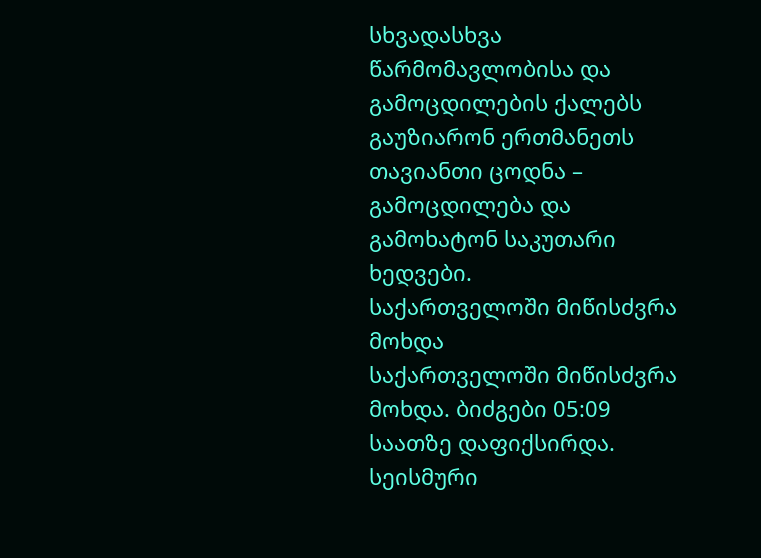სხვადასხვა წარმომავლობისა და გამოცდილების ქალებს გაუზიარონ ერთმანეთს თავიანთი ცოდნა – გამოცდილება და გამოხატონ საკუთარი ხედვები.
საქართველოში მიწისძვრა მოხდა
საქართველოში მიწისძვრა მოხდა. ბიძგები 05:09 საათზე დაფიქსირდა. სეისმური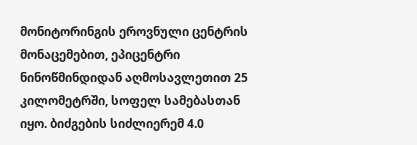მონიტორინგის ეროვნული ცენტრის მონაცემებით, ეპიცენტრი ნინოწმინდიდან აღმოსავლეთით 25 კილომეტრში, სოფელ სამებასთან იყო. ბიძგების სიძლიერემ 4.0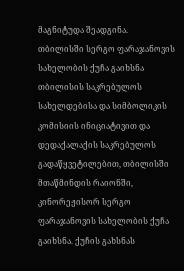მაგნიტუდა შეადგინა.
თბილისში სერგო ფარაჯანოვის სახელობის ქუჩა გაიხსნა
თბილისის საკრებულოს სახელდებისა და სიმბოლიკის კომისიის ინიციატივით და დედაქალაქის საკრებულოს გადაწყვეტილებით, თბილისში მთაწმინდის რაიონში, კინორეჟისორ სერგო ფარაჯანოვის სახელობის ქუჩა გაიხსნა. ქუჩის გახსნას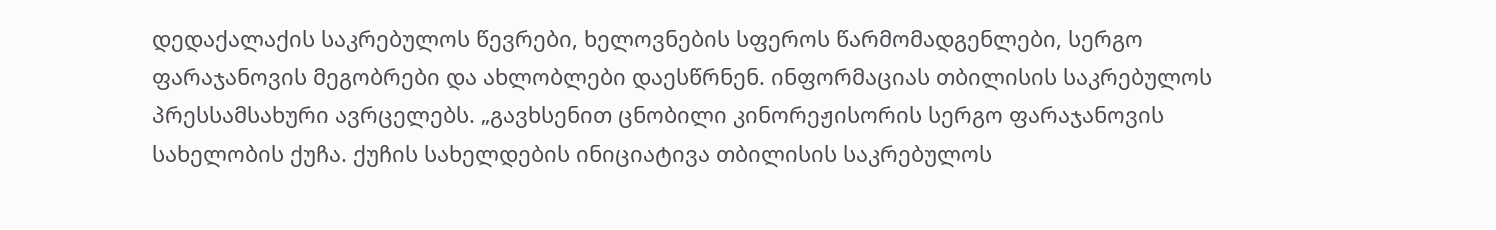დედაქალაქის საკრებულოს წევრები, ხელოვნების სფეროს წარმომადგენლები, სერგო ფარაჯანოვის მეგობრები და ახლობლები დაესწრნენ. ინფორმაციას თბილისის საკრებულოს პრესსამსახური ავრცელებს. „გავხსენით ცნობილი კინორეჟისორის სერგო ფარაჯანოვის სახელობის ქუჩა. ქუჩის სახელდების ინიციატივა თბილისის საკრებულოს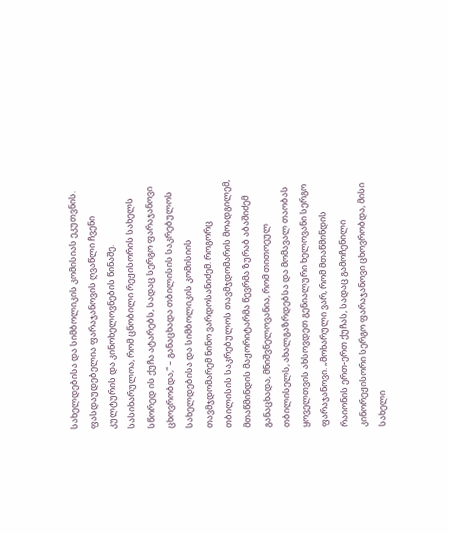სახელდებისა და სიმბოლიკის კომისიას ეკუთვნის. ფასდაუდებელია ფარაჯანოვის ღვაწლი ჩვენი კულტურის და კინოხელოვნების წინაშე. სასიხარულოა, რომ ცნობილი რეჟისორის სახელს სწორედ ის ქუჩა ატარებს, სადაც სერგო ფარაჯანოვი ცხოვრობდა,“ – განაცხადა თბილისის საკრებულოს სახელდებისა და სიმბოლიკის კომისიის თავმჯდომარემ ნინო ვარდოსანიძემ. როგორც თბილისის საკრებულოს თავმჯდომარის მოადგილემ, მთაწმინდის მაჟორიტარმა წევრმა ზურაბ აბაშიძემ განაცხადა, მნიშვნელოვანია, რომ თითოეულ თბილისელს, ახალგაზრდებსა და მომავალ თაობას ყოველთვის ახსოვდეთ გენიალური ხელოვანი სერგო ფარაჯანოვი. „მოხარული ვარ, რომ მთაწმინდის რაიონის ერთ-ერთ ქუჩას, სადაც გამოჩენილი კინორეჟისორი სერგო ფარაჯანოვი ცხოვრობდა, მისი სახელი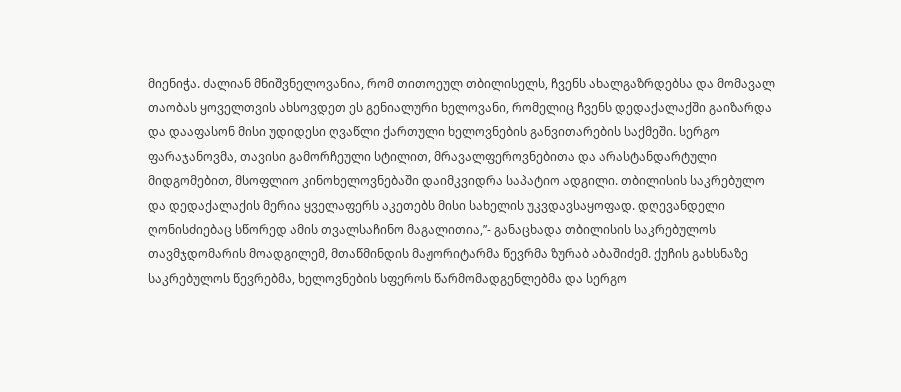მიენიჭა. ძალიან მნიშვნელოვანია, რომ თითოეულ თბილისელს, ჩვენს ახალგაზრდებსა და მომავალ თაობას ყოველთვის ახსოვდეთ ეს გენიალური ხელოვანი, რომელიც ჩვენს დედაქალაქში გაიზარდა და დააფასონ მისი უდიდესი ღვაწლი ქართული ხელოვნების განვითარების საქმეში. სერგო ფარაჯანოვმა, თავისი გამორჩეული სტილით, მრავალფეროვნებითა და არასტანდარტული მიდგომებით, მსოფლიო კინოხელოვნებაში დაიმკვიდრა საპატიო ადგილი. თბილისის საკრებულო და დედაქალაქის მერია ყველაფერს აკეთებს მისი სახელის უკვდავსაყოფად. დღევანდელი ღონისძიებაც სწორედ ამის თვალსაჩინო მაგალითია,”- განაცხადა თბილისის საკრებულოს თავმჯდომარის მოადგილემ, მთაწმინდის მაჟორიტარმა წევრმა ზურაბ აბაშიძემ. ქუჩის გახსნაზე საკრებულოს წევრებმა, ხელოვნების სფეროს წარმომადგენლებმა და სერგო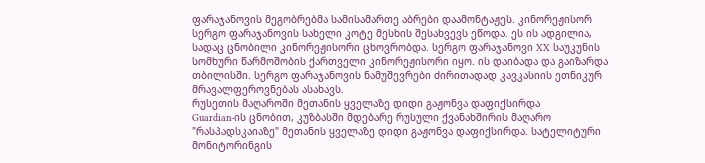ფარაჯანოვის მეგობრებმა სამისამართე აბრები დაამონტაჟეს. კინორეჟისორ სერგო ფარაჯანოვის სახელი კოტე მესხის შესახვევს ეწოდა. ეს ის ადგილია, სადაც ცნობილი კინორეჟისორი ცხოვრობდა. სერგო ფარაჯანოვი XX საუკუნის სომხური წარმოშობის ქართველი კინორეჟისორი იყო. ის დაიბადა და გაიზარდა თბილისში. სერგო ფარაჯანოვის ნამუშევრები ძირითადად კავკასიის ეთნიკურ მრავალფეროვნებას ასახავს.
რუსეთის მაღაროში მეთანის ყველაზე დიდი გაჟონვა დაფიქსირდა
Guardian-ის ცნობით, კუზბასში მდებარე რუსული ქვანახშირის მაღარო "რასპადსკაიაზე" მეთანის ყველაზე დიდი გაჟონვა დაფიქსირდა. სატელიტური მონიტორინგის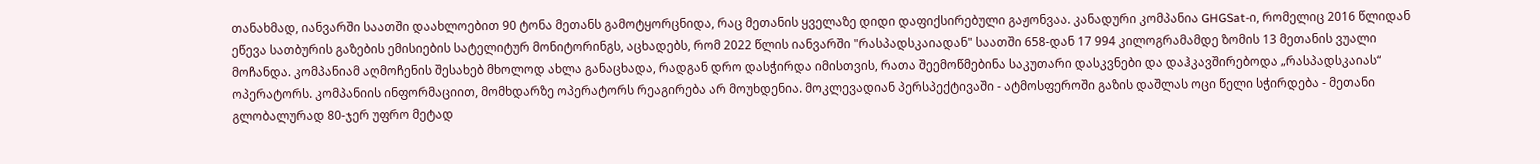თანახმად, იანვარში საათში დაახლოებით 90 ტონა მეთანს გამოტყორცნიდა, რაც მეთანის ყველაზე დიდი დაფიქსირებული გაჟონვაა. კანადური კომპანია GHGSat-ი, რომელიც 2016 წლიდან ეწევა სათბურის გაზების ემისიების სატელიტურ მონიტორინგს, აცხადებს, რომ 2022 წლის იანვარში "რასპადსკაიადან" საათში 658-დან 17 994 კილოგრამამდე ზომის 13 მეთანის ვუალი მოჩანდა. კომპანიამ აღმოჩენის შესახებ მხოლოდ ახლა განაცხადა, რადგან დრო დასჭირდა იმისთვის, რათა შეემოწმებინა საკუთარი დასკვნები და დაჰკავშირებოდა „რასპადსკაიას“ ოპერატორს. კომპანიის ინფორმაციით, მომხდარზე ოპერატორს რეაგირება არ მოუხდენია. მოკლევადიან პერსპექტივაში - ატმოსფეროში გაზის დაშლას ოცი წელი სჭირდება - მეთანი გლობალურად 80-ჯერ უფრო მეტად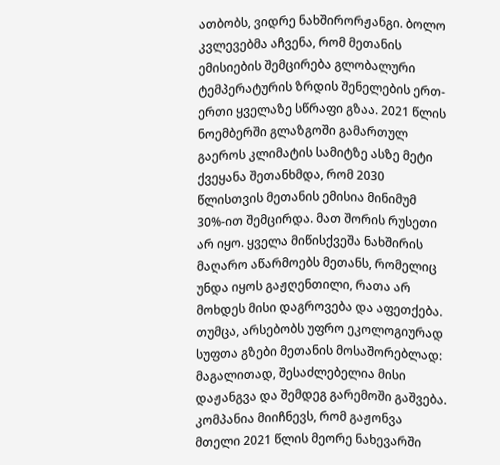ათბობს, ვიდრე ნახშირორჟანგი. ბოლო კვლევებმა აჩვენა, რომ მეთანის ემისიების შემცირება გლობალური ტემპერატურის ზრდის შენელების ერთ-ერთი ყველაზე სწრაფი გზაა. 2021 წლის ნოემბერში გლაზგოში გამართულ გაეროს კლიმატის სამიტზე ასზე მეტი ქვეყანა შეთანხმდა, რომ 2030 წლისთვის მეთანის ემისია მინიმუმ 30%-ით შემცირდა. მათ შორის რუსეთი არ იყო. ყველა მიწისქვეშა ნახშირის მაღარო აწარმოებს მეთანს, რომელიც უნდა იყოს გაჟღენთილი, რათა არ მოხდეს მისი დაგროვება და აფეთქება. თუმცა, არსებობს უფრო ეკოლოგიურად სუფთა გზები მეთანის მოსაშორებლად: მაგალითად, შესაძლებელია მისი დაჟანგვა და შემდეგ გარემოში გაშვება. კომპანია მიიჩნევს, რომ გაჟონვა მთელი 2021 წლის მეორე ნახევარში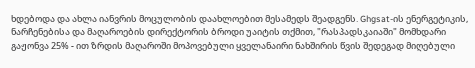ხდებოდა და ახლა იანვრის მოცულობის დაახლოებით მესამედს შეადგენს. Ghgsat-ის ენერგეტიკის, ნარჩენებისა და მაღაროების დირექტორის ბროდი უაიტის თქმით, "რასპადსკაიაში" მომხდარი გაჟონვა 25% - ით ზრდის მაღაროში მოპოვებული ყველანაირი ნახშირის წვის შედეგად მიღებული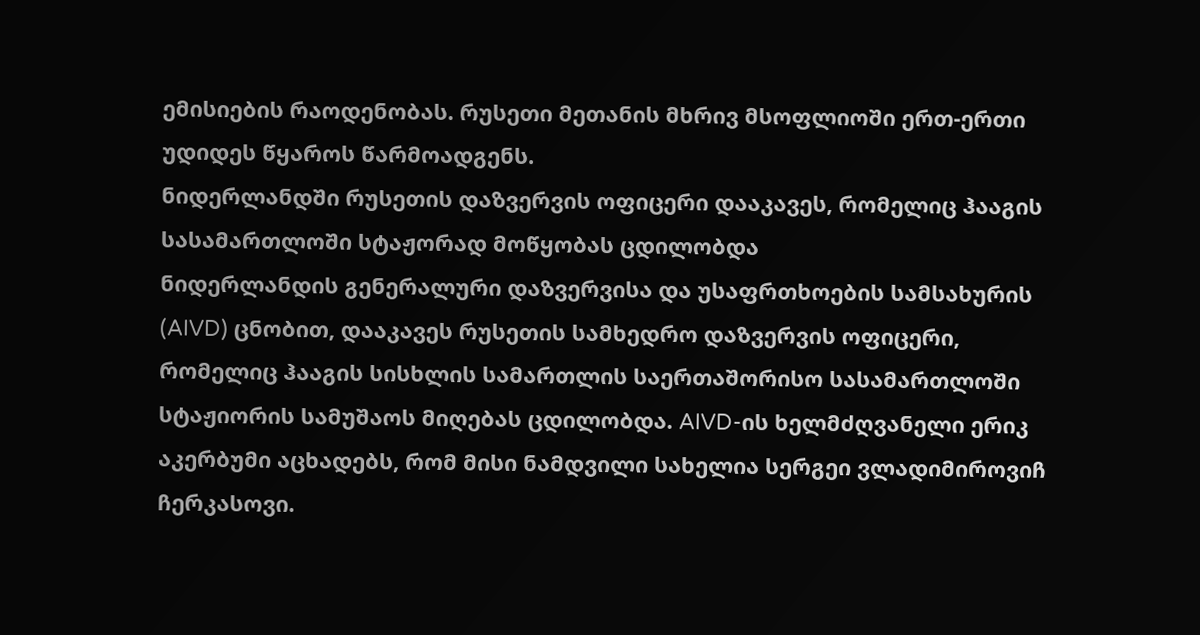ემისიების რაოდენობას. რუსეთი მეთანის მხრივ მსოფლიოში ერთ-ერთი უდიდეს წყაროს წარმოადგენს.
ნიდერლანდში რუსეთის დაზვერვის ოფიცერი დააკავეს, რომელიც ჰააგის სასამართლოში სტაჟორად მოწყობას ცდილობდა
ნიდერლანდის გენერალური დაზვერვისა და უსაფრთხოების სამსახურის (AIVD) ცნობით, დააკავეს რუსეთის სამხედრო დაზვერვის ოფიცერი, რომელიც ჰააგის სისხლის სამართლის საერთაშორისო სასამართლოში სტაჟიორის სამუშაოს მიღებას ცდილობდა. AIVD-ის ხელმძღვანელი ერიკ აკერბუმი აცხადებს, რომ მისი ნამდვილი სახელია სერგეი ვლადიმიროვიჩ ჩერკასოვი.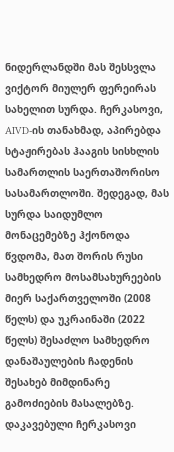ნიდერლანდში მას შესსვლა ვიქტორ მიულერ ფერეირას სახელით სურდა. ჩერკასოვი, AIVD-ის თანახმად, აპირებდა სტაჟირებას ჰააგის სისხლის სამართლის საერთაშორისო სასამართლოში. შედეგად, მას სურდა საიდუმლო მონაცემებზე ჰქონოდა წვდომა, მათ შორის რუსი სამხედრო მოსამსახურეების მიერ საქართველოში (2008 წელს) და უკრაინაში (2022 წელს) შესაძლო სამხედრო დანაშაულების ჩადენის შესახებ მიმდინარე გამოძიების მასალებზე. დაკავებული ჩერკასოვი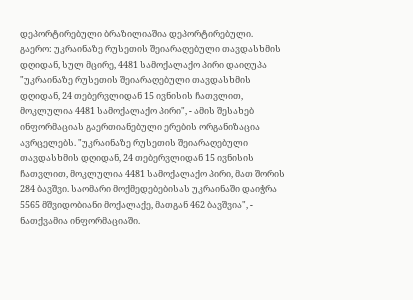დეპორტირებული ბრაზილიაშია დეპორტირებული.
გაერო: უკრაინაზე რუსეთის შეიარაღებული თავდასხმის დღიდან, სულ მცირე, 4481 სამოქალაქო პირი დაიღუპა
"უკრაინაზე რუსეთის შეიარაღებული თავდასხმის დღიდან, 24 თებერვლიდან 15 ივნისის ჩათვლით, მოკლულია 4481 სამოქალაქო პირი", - ამის შესახებ ინფორმაციას გაერთიანებული ერების ორგანიზაცია ავრცელებს. "უკრაინაზე რუსეთის შეიარაღებული თავდასხმის დღიდან, 24 თებერვლიდან 15 ივნისის ჩათვლით, მოკლულია 4481 სამოქალაქო პირი, მათ შორის 284 ბავშვი. საომარი მოქმედებებისას უკრაინაში დაიჭრა 5565 მშვიდობიანი მოქალაქე, მათგან 462 ბავშვია", - ნათქვამია ინფორმაციაში.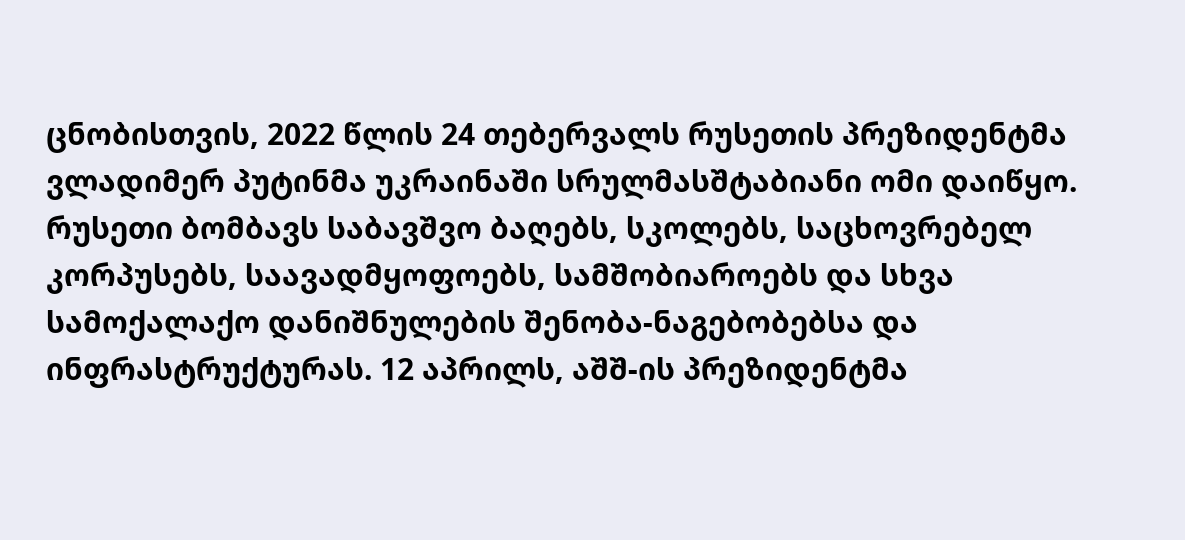ცნობისთვის, 2022 წლის 24 თებერვალს რუსეთის პრეზიდენტმა ვლადიმერ პუტინმა უკრაინაში სრულმასშტაბიანი ომი დაიწყო. რუსეთი ბომბავს საბავშვო ბაღებს, სკოლებს, საცხოვრებელ კორპუსებს, საავადმყოფოებს, სამშობიაროებს და სხვა სამოქალაქო დანიშნულების შენობა-ნაგებობებსა და ინფრასტრუქტურას. 12 აპრილს, აშშ-ის პრეზიდენტმა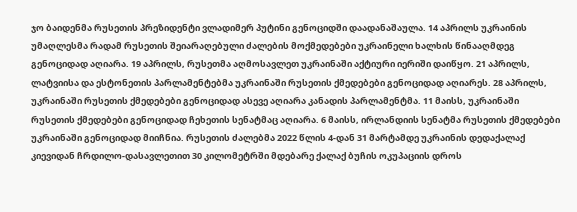ჯო ბაიდენმა რუსეთის პრეზიდენტი ვლადიმერ პუტინი გენოციდში დაადანაშაულა. 14 აპრილს უკრაინის უმაღლესმა რადამ რუსეთის შეიარაღებული ძალების მოქმედებები უკრაინელი ხალხის წინააღმდეგ გენოციდად აღიარა. 19 აპრილს, რუსეთმა აღმოსავლეთ უკრაინაში აქტიური იერიში დაიწყო. 21 აპრილს, ლატვიისა და ესტონეთის პარლამენტებმა უკრაინაში რუსეთის ქმედებები გენოციდად აღიარეს. 28 აპრილს, უკრაინაში რუსეთის ქმედებები გენოციდად ასევე აღიარა კანადის პარლამენტმა. 11 მაისს, უკრაინაში რუსეთის ქმედებები გენოციდად ჩეხეთის სენატმაც აღიარა. 6 მაისს, ირლანდიის სენატმა რუსეთის ქმედებები უკრაინაში გენოციდად მიიჩნია. რუსეთის ძალებმა 2022 წლის 4-დან 31 მარტამდე უკრაინის დედაქალაქ კიევიდან ჩრდილო-დასავლეთით 30 კილომეტრში მდებარე ქალაქ ბუჩის ოკუპაციის დროს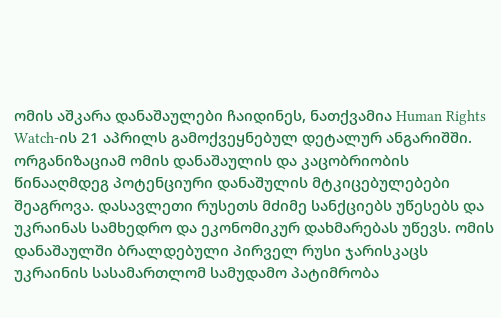ომის აშკარა დანაშაულები ჩაიდინეს, ნათქვამია Human Rights Watch-ის 21 აპრილს გამოქვეყნებულ დეტალურ ანგარიშში. ორგანიზაციამ ომის დანაშაულის და კაცობრიობის წინააღმდეგ პოტენციური დანაშულის მტკიცებულებები შეაგროვა. დასავლეთი რუსეთს მძიმე სანქციებს უწესებს და უკრაინას სამხედრო და ეკონომიკურ დახმარებას უწევს. ომის დანაშაულში ბრალდებული პირველ რუსი ჯარისკაცს უკრაინის სასამართლომ სამუდამო პატიმრობა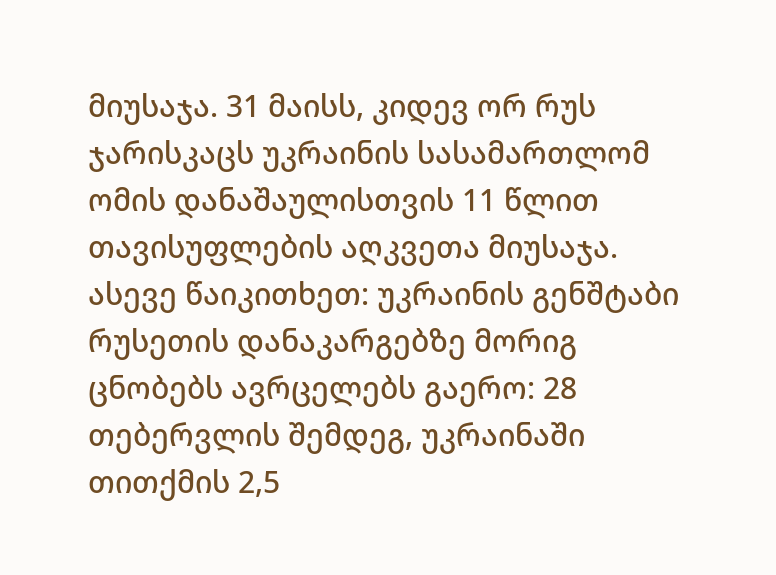მიუსაჯა. 31 მაისს, კიდევ ორ რუს ჯარისკაცს უკრაინის სასამართლომ ომის დანაშაულისთვის 11 წლით თავისუფლების აღკვეთა მიუსაჯა. ასევე წაიკითხეთ: უკრაინის გენშტაბი რუსეთის დანაკარგებზე მორიგ ცნობებს ავრცელებს გაერო: 28 თებერვლის შემდეგ, უკრაინაში თითქმის 2,5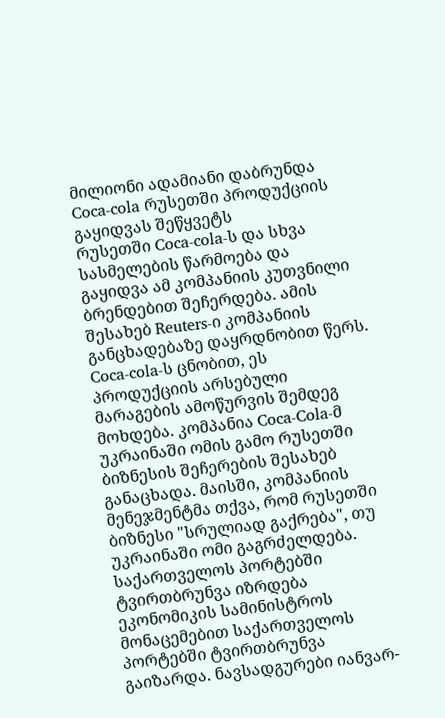მილიონი ადამიანი დაბრუნდა
Coca-cola რუსეთში პროდუქციის გაყიდვას შეწყვეტს
რუსეთში Coca-cola-ს და სხვა სასმელების წარმოება და გაყიდვა ამ კომპანიის კუთვნილი ბრენდებით შეჩერდება. ამის შესახებ Reuters-ი კომპანიის განცხადებაზე დაყრდნობით წერს. Coca-cola-ს ცნობით, ეს პროდუქციის არსებული მარაგების ამოწურვის შემდეგ მოხდება. კომპანია Coca-Cola-მ უკრაინაში ომის გამო რუსეთში ბიზნესის შეჩერების შესახებ განაცხადა. მაისში, კომპანიის მენეჯმენტმა თქვა, რომ რუსეთში ბიზნესი "სრულიად გაქრება", თუ უკრაინაში ომი გაგრძელდება.
საქართველოს პორტებში ტვირთბრუნვა იზრდება
ეკონომიკის სამინისტროს მონაცემებით საქართველოს პორტებში ტვირთბრუნვა გაიზარდა. ნავსადგურები იანვარ-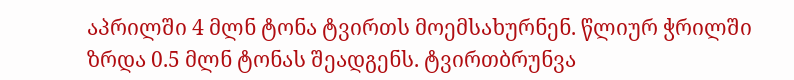აპრილში 4 მლნ ტონა ტვირთს მოემსახურნენ. წლიურ ჭრილში ზრდა 0.5 მლნ ტონას შეადგენს. ტვირთბრუნვა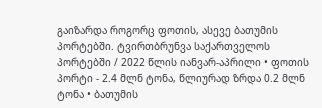გაიზარდა როგორც ფოთის, ასევე ბათუმის პორტებში. ტვირთბრუნვა საქართველოს პორტებში / 2022 წლის იანვარ-აპრილი • ფოთის პორტი - 2.4 მლნ ტონა, წლიურად ზრდა 0.2 მლნ ტონა • ბათუმის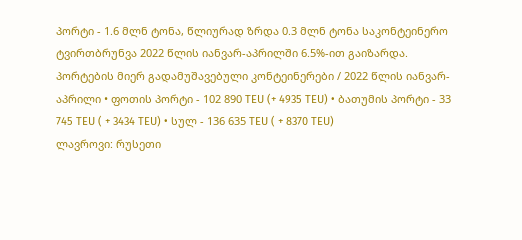პორტი - 1.6 მლნ ტონა, წლიურად ზრდა 0.3 მლნ ტონა საკონტეინერო ტვირთბრუნვა 2022 წლის იანვარ-აპრილში 6.5%-ით გაიზარდა. პორტების მიერ გადამუშავებული კონტეინერები / 2022 წლის იანვარ-აპრილი • ფოთის პორტი - 102 890 TEU (+ 4935 TEU) • ბათუმის პორტი - 33 745 TEU ( + 3434 TEU) • სულ - 136 635 TEU ( + 8370 TEU)
ლავროვი: რუსეთი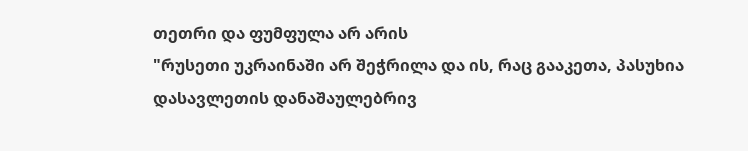თეთრი და ფუმფულა არ არის
"რუსეთი უკრაინაში არ შეჭრილა და ის, რაც გააკეთა, პასუხია დასავლეთის დანაშაულებრივ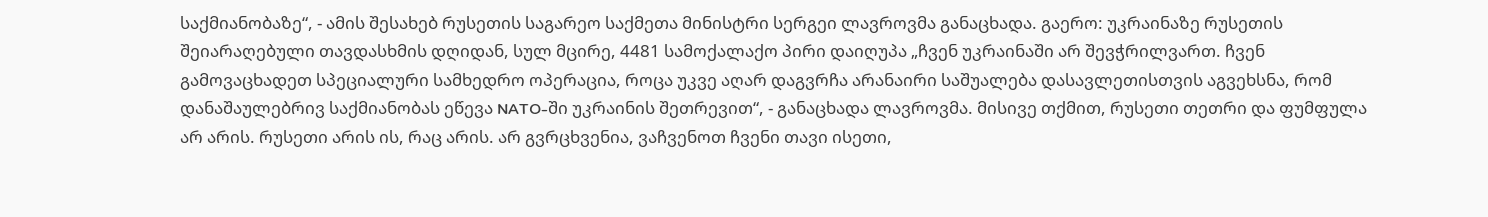საქმიანობაზე“, - ამის შესახებ რუსეთის საგარეო საქმეთა მინისტრი სერგეი ლავროვმა განაცხადა. გაერო: უკრაინაზე რუსეთის შეიარაღებული თავდასხმის დღიდან, სულ მცირე, 4481 სამოქალაქო პირი დაიღუპა „ჩვენ უკრაინაში არ შევჭრილვართ. ჩვენ გამოვაცხადეთ სპეციალური სამხედრო ოპერაცია, როცა უკვე აღარ დაგვრჩა არანაირი საშუალება დასავლეთისთვის აგვეხსნა, რომ დანაშაულებრივ საქმიანობას ეწევა NATO-ში უკრაინის შეთრევით“, - განაცხადა ლავროვმა. მისივე თქმით, რუსეთი თეთრი და ფუმფულა არ არის. რუსეთი არის ის, რაც არის. არ გვრცხვენია, ვაჩვენოთ ჩვენი თავი ისეთი,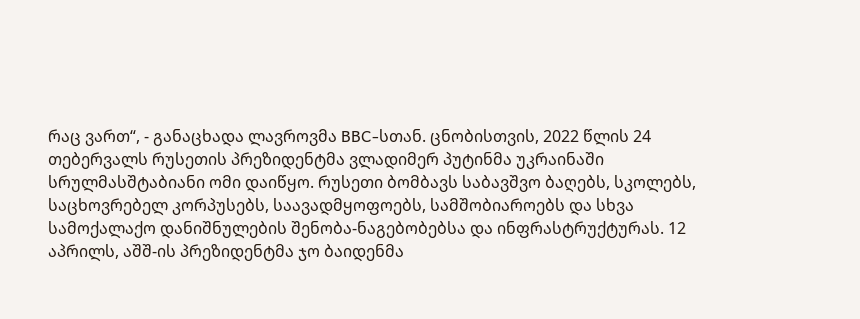რაც ვართ“, - განაცხადა ლავროვმა BBC-სთან. ცნობისთვის, 2022 წლის 24 თებერვალს რუსეთის პრეზიდენტმა ვლადიმერ პუტინმა უკრაინაში სრულმასშტაბიანი ომი დაიწყო. რუსეთი ბომბავს საბავშვო ბაღებს, სკოლებს, საცხოვრებელ კორპუსებს, საავადმყოფოებს, სამშობიაროებს და სხვა სამოქალაქო დანიშნულების შენობა-ნაგებობებსა და ინფრასტრუქტურას. 12 აპრილს, აშშ-ის პრეზიდენტმა ჯო ბაიდენმა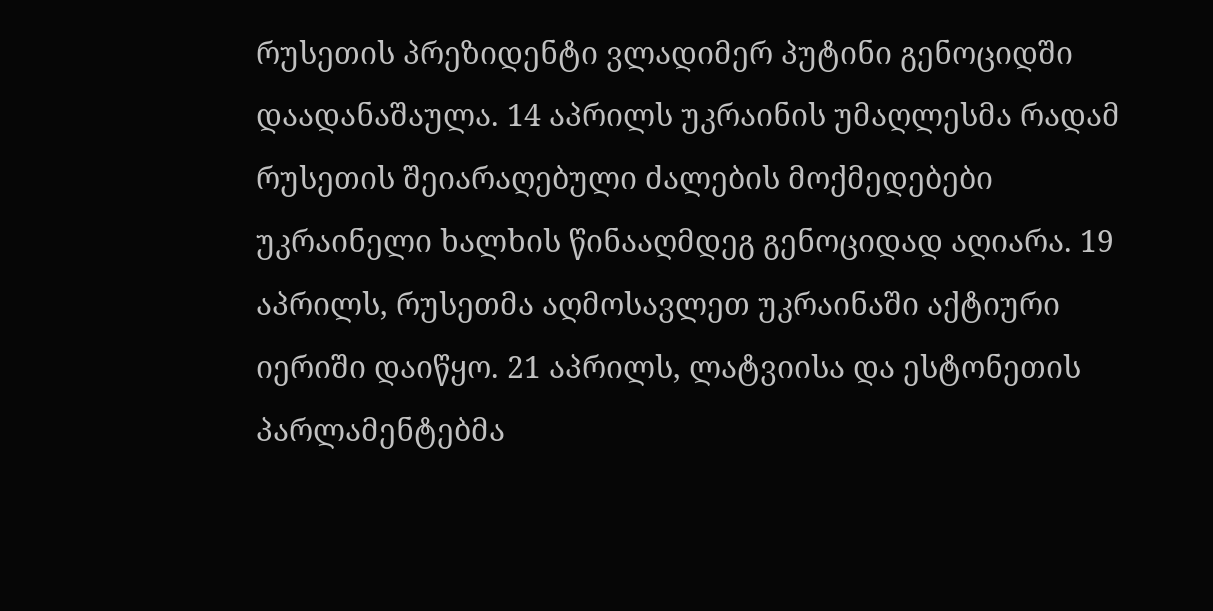რუსეთის პრეზიდენტი ვლადიმერ პუტინი გენოციდში დაადანაშაულა. 14 აპრილს უკრაინის უმაღლესმა რადამ რუსეთის შეიარაღებული ძალების მოქმედებები უკრაინელი ხალხის წინააღმდეგ გენოციდად აღიარა. 19 აპრილს, რუსეთმა აღმოსავლეთ უკრაინაში აქტიური იერიში დაიწყო. 21 აპრილს, ლატვიისა და ესტონეთის პარლამენტებმა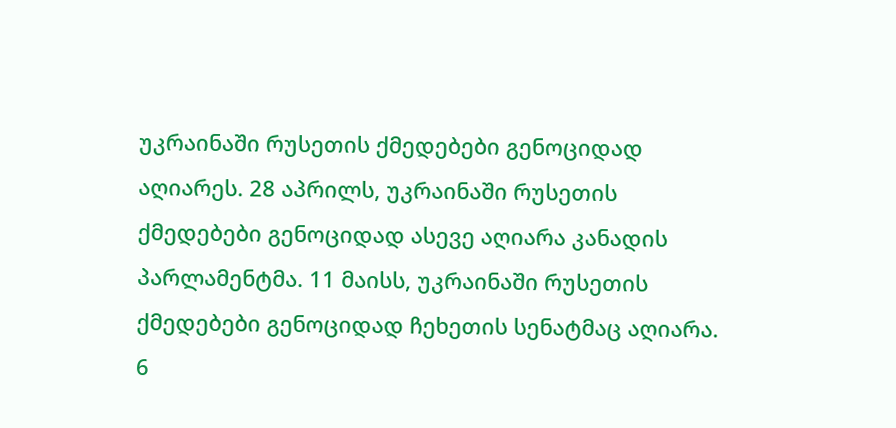უკრაინაში რუსეთის ქმედებები გენოციდად აღიარეს. 28 აპრილს, უკრაინაში რუსეთის ქმედებები გენოციდად ასევე აღიარა კანადის პარლამენტმა. 11 მაისს, უკრაინაში რუსეთის ქმედებები გენოციდად ჩეხეთის სენატმაც აღიარა. 6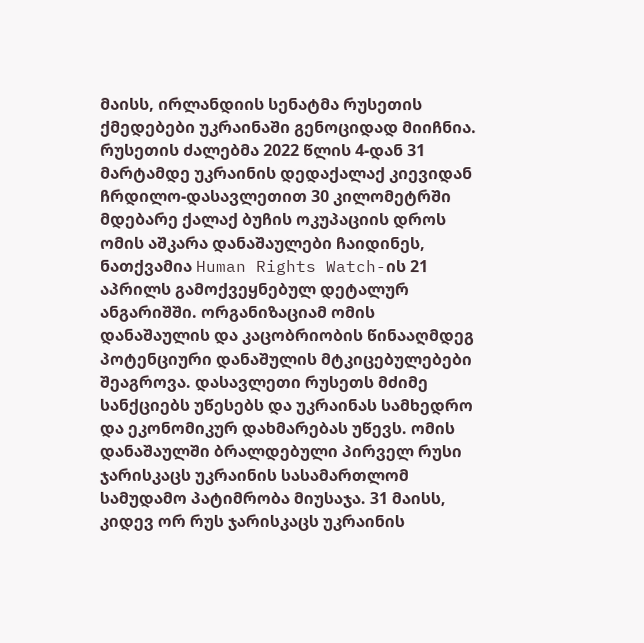მაისს, ირლანდიის სენატმა რუსეთის ქმედებები უკრაინაში გენოციდად მიიჩნია. რუსეთის ძალებმა 2022 წლის 4-დან 31 მარტამდე უკრაინის დედაქალაქ კიევიდან ჩრდილო-დასავლეთით 30 კილომეტრში მდებარე ქალაქ ბუჩის ოკუპაციის დროს ომის აშკარა დანაშაულები ჩაიდინეს, ნათქვამია Human Rights Watch-ის 21 აპრილს გამოქვეყნებულ დეტალურ ანგარიშში. ორგანიზაციამ ომის დანაშაულის და კაცობრიობის წინააღმდეგ პოტენციური დანაშულის მტკიცებულებები შეაგროვა. დასავლეთი რუსეთს მძიმე სანქციებს უწესებს და უკრაინას სამხედრო და ეკონომიკურ დახმარებას უწევს. ომის დანაშაულში ბრალდებული პირველ რუსი ჯარისკაცს უკრაინის სასამართლომ სამუდამო პატიმრობა მიუსაჯა. 31 მაისს, კიდევ ორ რუს ჯარისკაცს უკრაინის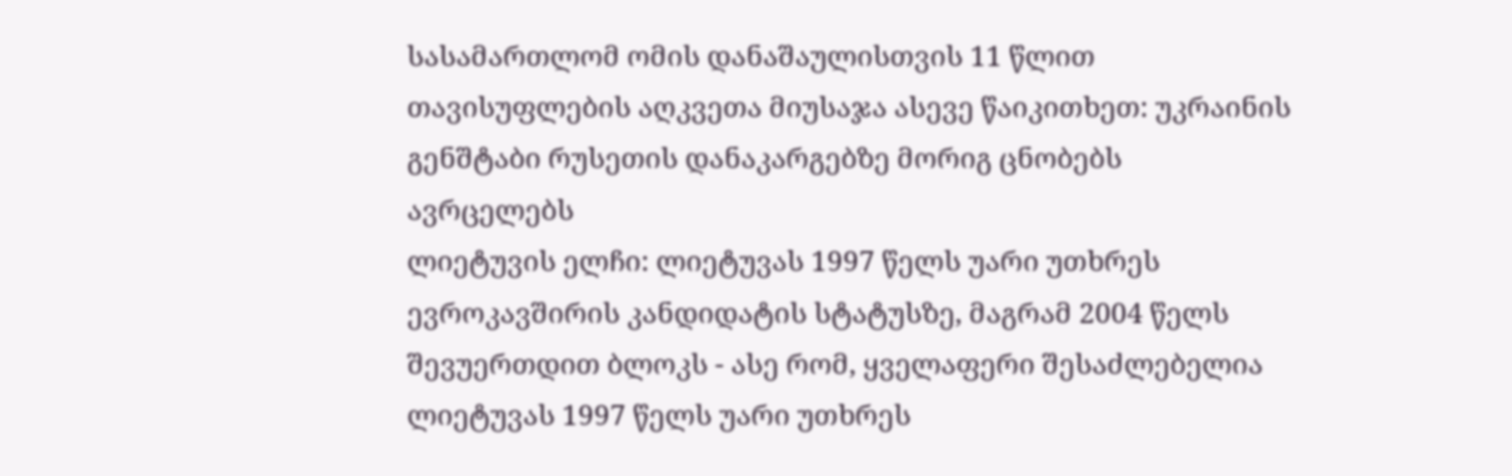სასამართლომ ომის დანაშაულისთვის 11 წლით თავისუფლების აღკვეთა მიუსაჯა ასევე წაიკითხეთ: უკრაინის გენშტაბი რუსეთის დანაკარგებზე მორიგ ცნობებს ავრცელებს
ლიეტუვის ელჩი: ლიეტუვას 1997 წელს უარი უთხრეს ევროკავშირის კანდიდატის სტატუსზე, მაგრამ 2004 წელს შევუერთდით ბლოკს - ასე რომ, ყველაფერი შესაძლებელია
ლიეტუვას 1997 წელს უარი უთხრეს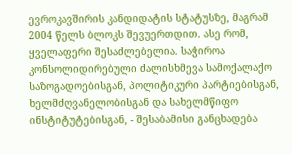ევროკავშირის კანდიდატის სტატუსზე, მაგრამ 2004 წელს ბლოკს შევუერთდით. ასე რომ, ყველაფერი შესაძლებელია. საჭიროა კონსოლიდირებული ძალისხმევა სამოქალაქო საზოგადოებისგან, პოლიტიკური პარტიებისგან, ხელმძღვანელობისგან და სახელმწიფო ინსტიტუტებისგან, - შესაბამისი განცხადება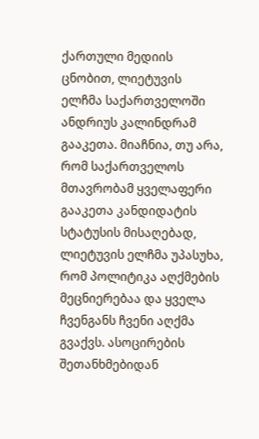ქართული მედიის ცნობით, ლიეტუვის ელჩმა საქართველოში ანდრიუს კალინდრამ გააკეთა. მიაჩნია, თუ არა, რომ საქართველოს მთავრობამ ყველაფერი გააკეთა კანდიდატის სტატუსის მისაღებად, ლიეტუვის ელჩმა უპასუხა, რომ პოლიტიკა აღქმების მეცნიერებაა და ყველა ჩვენგანს ჩვენი აღქმა გვაქვს. ასოცირების შეთანხმებიდან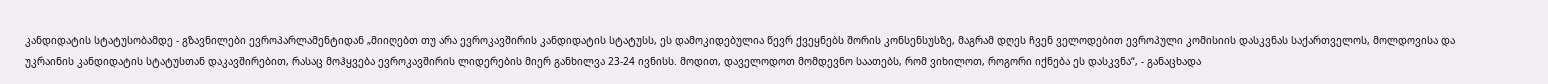კანდიდატის სტატუსობამდე - გზავნილები ევროპარლამენტიდან „მიიღებთ თუ არა ევროკავშირის კანდიდატის სტატუსს, ეს დამოკიდებულია წევრ ქვეყნებს შორის კონსენსუსზე, მაგრამ დღეს ჩვენ ველოდებით ევროპული კომისიის დასკვნას საქართველოს, მოლდოვისა და უკრაინის კანდიდატის სტატუსთან დაკავშირებით, რასაც მოჰყვება ევროკავშირის ლიდერების მიერ განხილვა 23-24 ივნისს. მოდით, დაველოდოთ მომდევნო საათებს, რომ ვიხილოთ, როგორი იქნება ეს დასკვნა“, - განაცხადა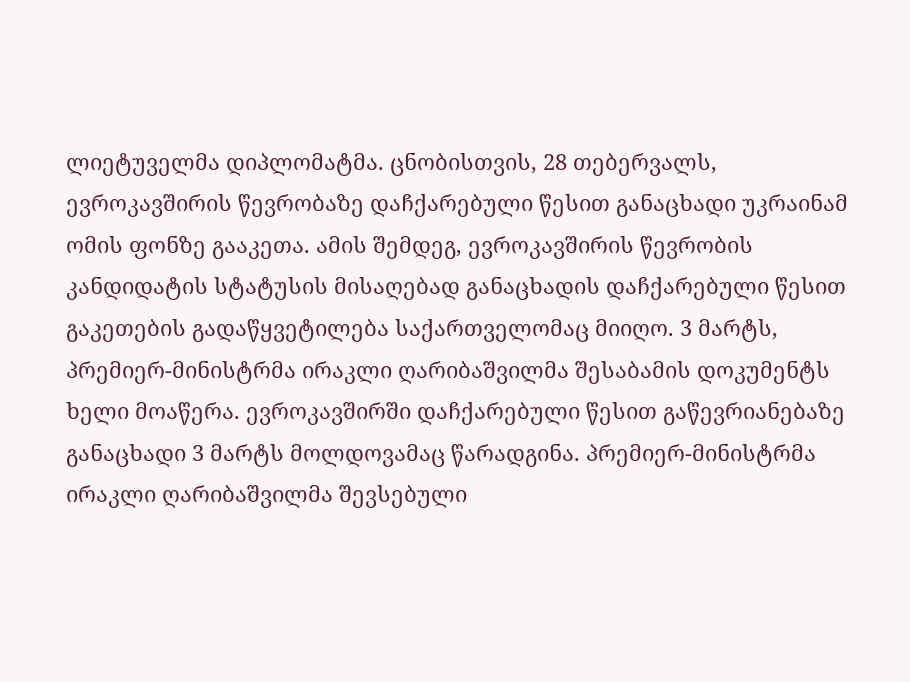ლიეტუველმა დიპლომატმა. ცნობისთვის, 28 თებერვალს, ევროკავშირის წევრობაზე დაჩქარებული წესით განაცხადი უკრაინამ ომის ფონზე გააკეთა. ამის შემდეგ, ევროკავშირის წევრობის კანდიდატის სტატუსის მისაღებად განაცხადის დაჩქარებული წესით გაკეთების გადაწყვეტილება საქართველომაც მიიღო. 3 მარტს, პრემიერ-მინისტრმა ირაკლი ღარიბაშვილმა შესაბამის დოკუმენტს ხელი მოაწერა. ევროკავშირში დაჩქარებული წესით გაწევრიანებაზე განაცხადი 3 მარტს მოლდოვამაც წარადგინა. პრემიერ-მინისტრმა ირაკლი ღარიბაშვილმა შევსებული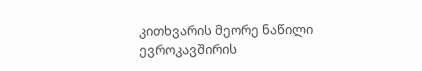კითხვარის მეორე ნაწილი ევროკავშირის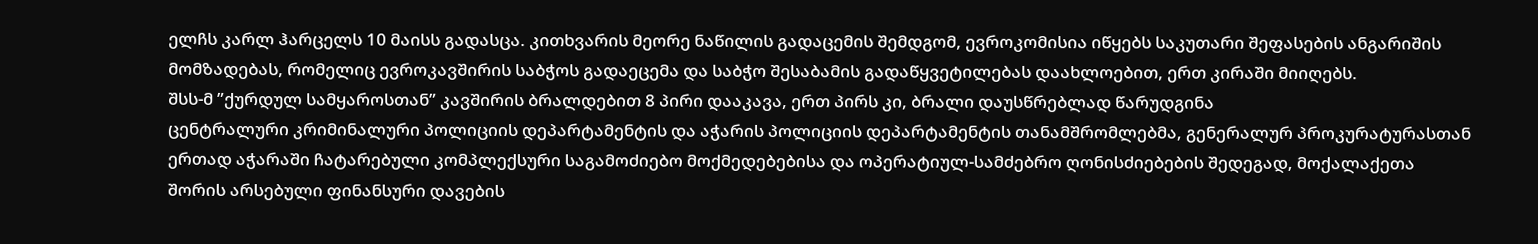ელჩს კარლ ჰარცელს 10 მაისს გადასცა. კითხვარის მეორე ნაწილის გადაცემის შემდგომ, ევროკომისია იწყებს საკუთარი შეფასების ანგარიშის მომზადებას, რომელიც ევროკავშირის საბჭოს გადაეცემა და საბჭო შესაბამის გადაწყვეტილებას დაახლოებით, ერთ კირაში მიიღებს.
შსს-მ ”ქურდულ სამყაროსთან” კავშირის ბრალდებით 8 პირი დააკავა, ერთ პირს კი, ბრალი დაუსწრებლად წარუდგინა
ცენტრალური კრიმინალური პოლიციის დეპარტამენტის და აჭარის პოლიციის დეპარტამენტის თანამშრომლებმა, გენერალურ პროკურატურასთან ერთად აჭარაში ჩატარებული კომპლექსური საგამოძიებო მოქმედებებისა და ოპერატიულ-სამძებრო ღონისძიებების შედეგად, მოქალაქეთა შორის არსებული ფინანსური დავების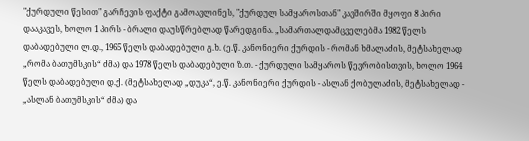"ქურდული წესით" გარჩევის ფაქტი გამოავლინეს, "ქურდულ სამყაროსთან" კავშირში მყოფი 8 პირი დააკავეს, ხოლო 1 პირს - ბრალი დაუსწრებლად წარედგინა. „სამართალდამცველებმა 1982 წელს დაბადებული ლ.დ., 1965 წელს დაბადებული გ.ხ. (ე.წ. კანონიერი ქურდის - რომან ხმალაძის, მეტსახელად „რომა ბათუმსკის“ ძმა) და 1978 წელს დაბადებული ზ.თ. - ქურდული სამყაროს წევრობისთვის, ხოლო 1964 წელს დაბადებული დ.ქ. (მეტსახელად „დუკა“, ე.წ. კანონიერი ქურდის - ასლან ქობულაძის, მეტსახელად - „ასლან ბათუმსკის“ ძმა) და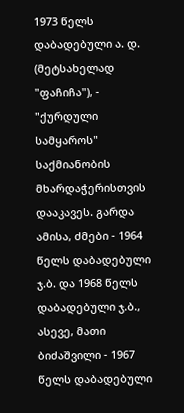1973 წელს დაბადებული ა. დ. (მეტსახელად "ფაჩიჩა"), - "ქურდული სამყაროს" საქმიანობის მხარდაჭერისთვის დააკავეს. გარდა ამისა, ძმები - 1964 წელს დაბადებული ჯ.ბ. და 1968 წელს დაბადებული ჯ.ბ., ასევე, მათი ბიძაშვილი - 1967 წელს დაბადებული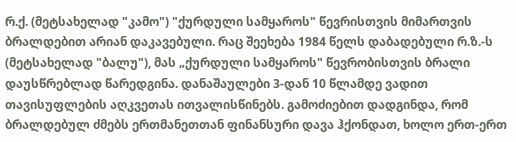რ.ქ. (მეტსახელად "კამო") "ქურდული სამყაროს" წევრისთვის მიმართვის ბრალდებით არიან დაკავებული. რაც შეეხება 1984 წელს დაბადებული რ.ზ.-ს (მეტსახელად "ბალუ"), მას „ქურდული სამყაროს" წევრობისთვის ბრალი დაუსწრებლად წარედგინა. დანაშაულები 3-დან 10 წლამდე ვადით თავისუფლების აღკვეთას ითვალისწინებს. გამოძიებით დადგინდა, რომ ბრალდებულ ძმებს ერთმანეთთან ფინანსური დავა ჰქონდათ, ხოლო ერთ-ერთ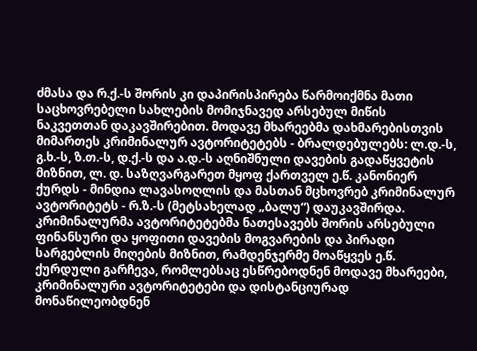ძმასა და რ.ქ.-ს შორის კი დაპირისპირება წარმოიქმნა მათი საცხოვრებელი სახლების მომიჯნავედ არსებულ მიწის ნაკვეთთან დაკავშირებით. მოდავე მხარეებმა დახმარებისთვის მიმართეს კრიმინალურ ავტორიტეტებს - ბრალდებულებს: ლ.დ.-ს, გ.ხ.-ს, ზ.თ.-ს, დ.ქ.-ს და ა.დ.-ს აღნიშნული დავების გადაწყვეტის მიზნით, ლ. დ. საზღვარგარეთ მყოფ ქართველ ე.წ. კანონიერ ქურდს - მინდია ლავასოღლის და მასთან მცხოვრებ კრიმინალურ ავტორიტეტს - რ.ზ.-ს (მეტსახელად „ბალუ“) დაუკავშირდა. კრიმინალურმა ავტორიტეტებმა ნათესავებს შორის არსებული ფინანსური და ყოფითი დავების მოგვარების და პირადი სარგებლის მიღების მიზნით, რამდენჯერმე მოაწყვეს ე.წ. ქურდული გარჩევა, რომლებსაც ესწრებოდნენ მოდავე მხარეები, კრიმინალური ავტორიტეტები და დისტანციურად მონაწილეობდნენ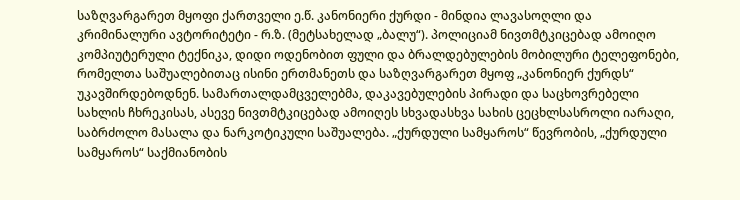საზღვარგარეთ მყოფი ქართველი ე.წ. კანონიერი ქურდი - მინდია ლავასოღლი და კრიმინალური ავტორიტეტი - რ.ზ. (მეტსახელად „ბალუ“). პოლიციამ ნივთმტკიცებად ამოიღო კომპიუტერული ტექნიკა, დიდი ოდენობით ფული და ბრალდებულების მობილური ტელეფონები, რომელთა საშუალებითაც ისინი ერთმანეთს და საზღვარგარეთ მყოფ „კანონიერ ქურდს“ უკავშირდებოდნენ. სამართალდამცველებმა, დაკავებულების პირადი და საცხოვრებელი სახლის ჩხრეკისას, ასევე ნივთმტკიცებად ამოიღეს სხვადასხვა სახის ცეცხლსასროლი იარაღი, საბრძოლო მასალა და ნარკოტიკული საშუალება. „ქურდული სამყაროს“ წევრობის, „ქურდული სამყაროს“ საქმიანობის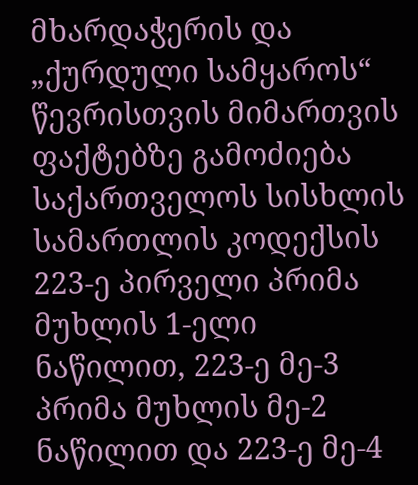მხარდაჭერის და „ქურდული სამყაროს“ წევრისთვის მიმართვის ფაქტებზე გამოძიება საქართველოს სისხლის სამართლის კოდექსის 223-ე პირველი პრიმა მუხლის 1-ელი ნაწილით, 223-ე მე-3 პრიმა მუხლის მე-2 ნაწილით და 223-ე მე-4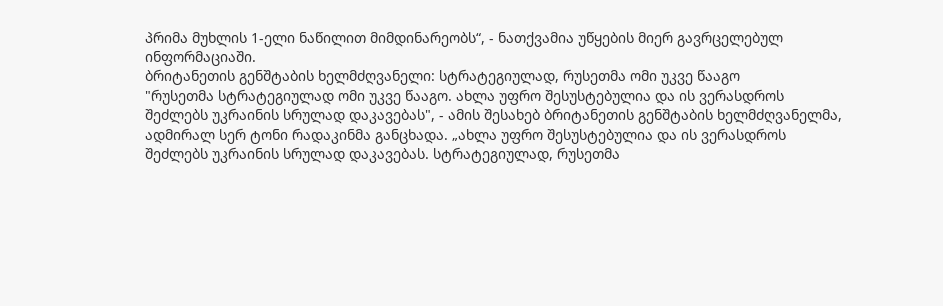პრიმა მუხლის 1-ელი ნაწილით მიმდინარეობს“, - ნათქვამია უწყების მიერ გავრცელებულ ინფორმაციაში.
ბრიტანეთის გენშტაბის ხელმძღვანელი: სტრატეგიულად, რუსეთმა ომი უკვე წააგო
"რუსეთმა სტრატეგიულად ომი უკვე წააგო. ახლა უფრო შესუსტებულია და ის ვერასდროს შეძლებს უკრაინის სრულად დაკავებას", - ამის შესახებ ბრიტანეთის გენშტაბის ხელმძღვანელმა, ადმირალ სერ ტონი რადაკინმა განცხადა. „ახლა უფრო შესუსტებულია და ის ვერასდროს შეძლებს უკრაინის სრულად დაკავებას. სტრატეგიულად, რუსეთმა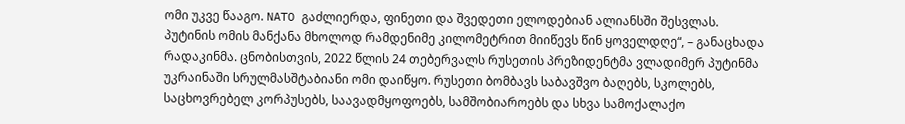ომი უკვე წააგო. NATO გაძლიერდა, ფინეთი და შვედეთი ელოდებიან ალიანსში შესვლას. პუტინის ომის მანქანა მხოლოდ რამდენიმე კილომეტრით მიიწევს წინ ყოველდღე“, – განაცხადა რადაკინმა. ცნობისთვის, 2022 წლის 24 თებერვალს რუსეთის პრეზიდენტმა ვლადიმერ პუტინმა უკრაინაში სრულმასშტაბიანი ომი დაიწყო. რუსეთი ბომბავს საბავშვო ბაღებს, სკოლებს, საცხოვრებელ კორპუსებს, საავადმყოფოებს, სამშობიაროებს და სხვა სამოქალაქო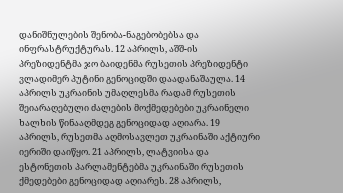დანიშნულების შენობა-ნაგებობებსა და ინფრასტრუქტურას. 12 აპრილს, აშშ-ის პრეზიდენტმა ჯო ბაიდენმა რუსეთის პრეზიდენტი ვლადიმერ პუტინი გენოციდში დაადანაშაულა. 14 აპრილს უკრაინის უმაღლესმა რადამ რუსეთის შეიარაღებული ძალების მოქმედებები უკრაინელი ხალხის წინააღმდეგ გენოციდად აღიარა. 19 აპრილს, რუსეთმა აღმოსავლეთ უკრაინაში აქტიური იერიში დაიწყო. 21 აპრილს, ლატვიისა და ესტონეთის პარლამენტებმა უკრაინაში რუსეთის ქმედებები გენოციდად აღიარეს. 28 აპრილს,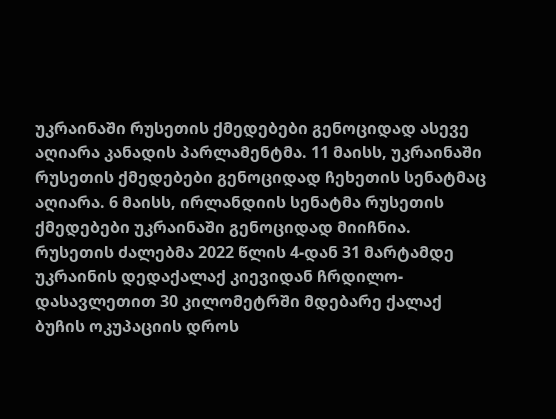უკრაინაში რუსეთის ქმედებები გენოციდად ასევე აღიარა კანადის პარლამენტმა. 11 მაისს, უკრაინაში რუსეთის ქმედებები გენოციდად ჩეხეთის სენატმაც აღიარა. 6 მაისს, ირლანდიის სენატმა რუსეთის ქმედებები უკრაინაში გენოციდად მიიჩნია. რუსეთის ძალებმა 2022 წლის 4-დან 31 მარტამდე უკრაინის დედაქალაქ კიევიდან ჩრდილო-დასავლეთით 30 კილომეტრში მდებარე ქალაქ ბუჩის ოკუპაციის დროს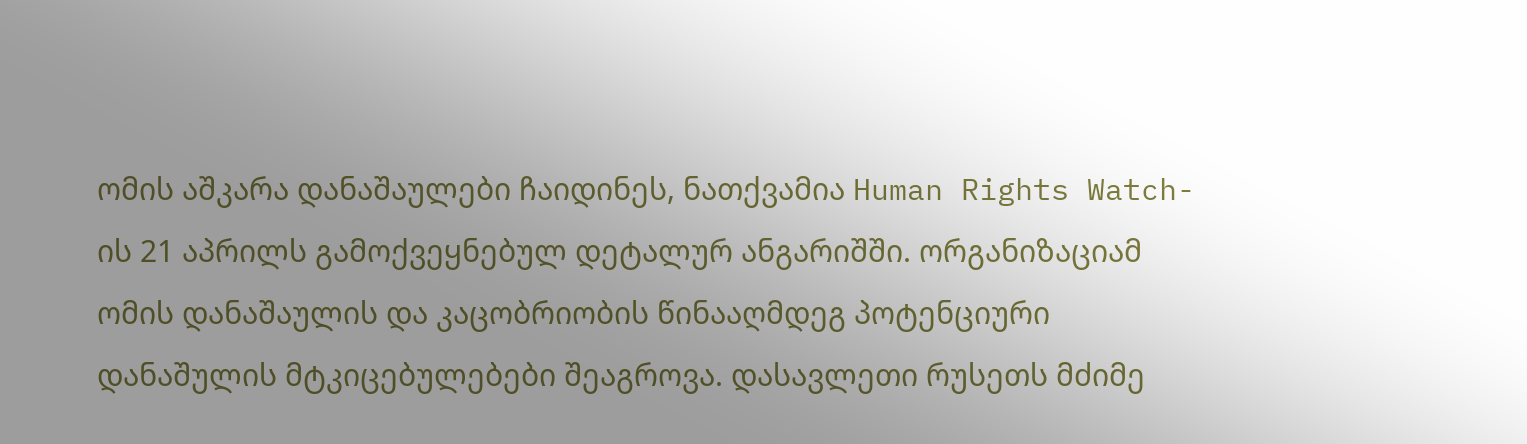ომის აშკარა დანაშაულები ჩაიდინეს, ნათქვამია Human Rights Watch-ის 21 აპრილს გამოქვეყნებულ დეტალურ ანგარიშში. ორგანიზაციამ ომის დანაშაულის და კაცობრიობის წინააღმდეგ პოტენციური დანაშულის მტკიცებულებები შეაგროვა. დასავლეთი რუსეთს მძიმე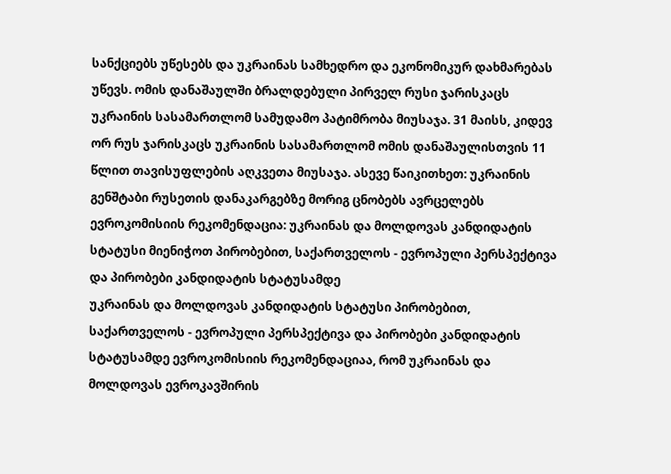სანქციებს უწესებს და უკრაინას სამხედრო და ეკონომიკურ დახმარებას უწევს. ომის დანაშაულში ბრალდებული პირველ რუსი ჯარისკაცს უკრაინის სასამართლომ სამუდამო პატიმრობა მიუსაჯა. 31 მაისს, კიდევ ორ რუს ჯარისკაცს უკრაინის სასამართლომ ომის დანაშაულისთვის 11 წლით თავისუფლების აღკვეთა მიუსაჯა. ასევე წაიკითხეთ: უკრაინის გენშტაბი რუსეთის დანაკარგებზე მორიგ ცნობებს ავრცელებს
ევროკომისიის რეკომენდაცია: უკრაინას და მოლდოვას კანდიდატის სტატუსი მიენიჭოთ პირობებით, საქართველოს - ევროპული პერსპექტივა და პირობები კანდიდატის სტატუსამდე
უკრაინას და მოლდოვას კანდიდატის სტატუსი პირობებით, საქართველოს - ევროპული პერსპექტივა და პირობები კანდიდატის სტატუსამდე ევროკომისიის რეკომენდაციაა, რომ უკრაინას და მოლდოვას ევროკავშირის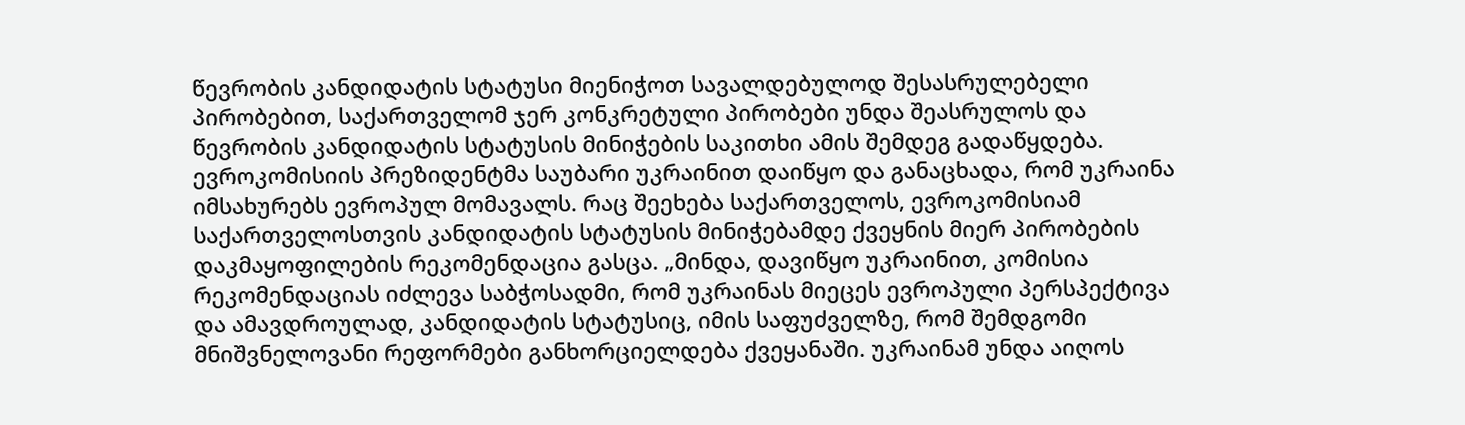წევრობის კანდიდატის სტატუსი მიენიჭოთ სავალდებულოდ შესასრულებელი პირობებით, საქართველომ ჯერ კონკრეტული პირობები უნდა შეასრულოს და წევრობის კანდიდატის სტატუსის მინიჭების საკითხი ამის შემდეგ გადაწყდება. ევროკომისიის პრეზიდენტმა საუბარი უკრაინით დაიწყო და განაცხადა, რომ უკრაინა იმსახურებს ევროპულ მომავალს. რაც შეეხება საქართველოს, ევროკომისიამ საქართველოსთვის კანდიდატის სტატუსის მინიჭებამდე ქვეყნის მიერ პირობების დაკმაყოფილების რეკომენდაცია გასცა. „მინდა, დავიწყო უკრაინით, კომისია რეკომენდაციას იძლევა საბჭოსადმი, რომ უკრაინას მიეცეს ევროპული პერსპექტივა და ამავდროულად, კანდიდატის სტატუსიც, იმის საფუძველზე, რომ შემდგომი მნიშვნელოვანი რეფორმები განხორციელდება ქვეყანაში. უკრაინამ უნდა აიღოს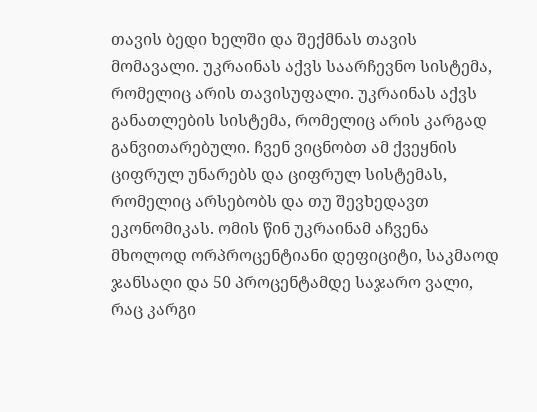თავის ბედი ხელში და შექმნას თავის მომავალი. უკრაინას აქვს საარჩევნო სისტემა, რომელიც არის თავისუფალი. უკრაინას აქვს განათლების სისტემა, რომელიც არის კარგად განვითარებული. ჩვენ ვიცნობთ ამ ქვეყნის ციფრულ უნარებს და ციფრულ სისტემას, რომელიც არსებობს და თუ შევხედავთ ეკონომიკას. ომის წინ უკრაინამ აჩვენა მხოლოდ ორპროცენტიანი დეფიციტი, საკმაოდ ჯანსაღი და 50 პროცენტამდე საჯარო ვალი, რაც კარგი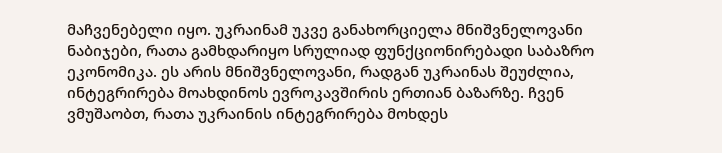მაჩვენებელი იყო. უკრაინამ უკვე განახორციელა მნიშვნელოვანი ნაბიჯები, რათა გამხდარიყო სრულიად ფუნქციონირებადი საბაზრო ეკონომიკა. ეს არის მნიშვნელოვანი, რადგან უკრაინას შეუძლია, ინტეგრირება მოახდინოს ევროკავშირის ერთიან ბაზარზე. ჩვენ ვმუშაობთ, რათა უკრაინის ინტეგრირება მოხდეს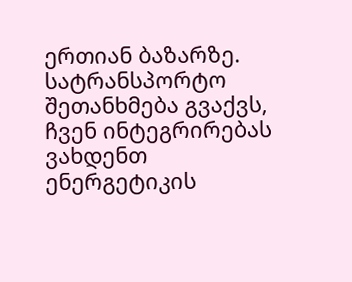ერთიან ბაზარზე. სატრანსპორტო შეთანხმება გვაქვს, ჩვენ ინტეგრირებას ვახდენთ ენერგეტიკის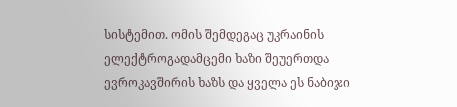სისტემით. ომის შემდეგაც უკრაინის ელექტროგადამცემი ხაზი შეუერთდა ევროკავშირის ხაზს და ყველა ეს ნაბიჯი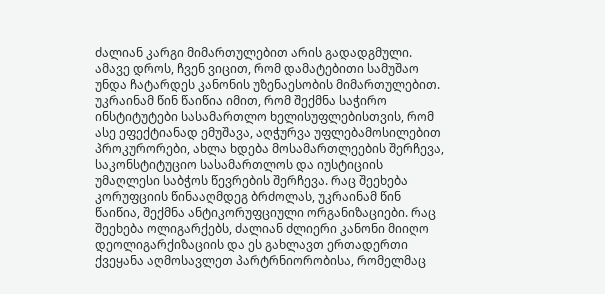ძალიან კარგი მიმართულებით არის გადადგმული. ამავე დროს, ჩვენ ვიცით, რომ დამატებითი სამუშაო უნდა ჩატარდეს კანონის უზენაესობის მიმართულებით. უკრაინამ წინ წაიწია იმით, რომ შექმნა საჭირო ინსტიტუტები სასამართლო ხელისუფლებისთვის, რომ ასე ეფექტიანად ემუშავა, აღჭურვა უფლებამოსილებით პროკურორები, ახლა ხდება მოსამართლეების შერჩევა, საკონსტიტუციო სასამართლოს და იუსტიციის უმაღლესი საბჭოს წევრების შერჩევა. რაც შეეხება კორუფციის წინააღმდეგ ბრძოლას, უკრაინამ წინ წაიწია, შექმნა ანტიკორუფციული ორგანიზაციები. რაც შეეხება ოლიგარქებს, ძალიან ძლიერი კანონი მიიღო დეოლიგარქიზაციის და ეს გახლავთ ერთადერთი ქვეყანა აღმოსავლეთ პარტრნიორობისა, რომელმაც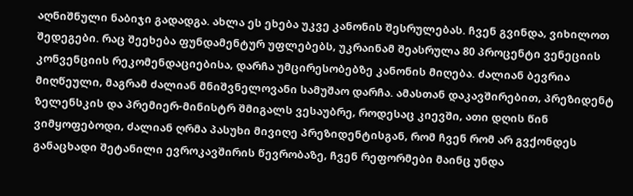აღნიშნული ნაბიჯი გადადგა. ახლა ეს ეხება უკვე კანონის შესრულებას. ჩვენ გვინდა, ვიხილოთ შედეგები. რაც შეეხება ფუნდამენტურ უფლებებს, უკრაინამ შეასრულა 80 პროცენტი ვენეციის კონვენციის რეკომენდაციებისა, დარჩა უმცირესობებზე კანონის მიღება. ძალიან ბევრია მიღწეული, მაგრამ ძალიან მნიშვნელოვანი სამუშაო დარჩა. ამასთან დაკავშირებით, პრეზიდენტ ზელენსკის და პრემიერ-მინისტრ შმიგალს ვესაუბრე, როდესაც კიევში, ათი დღის წინ ვიმყოფებოდი, ძალიან ღრმა პასუხი მივიღე პრეზიდენტისგან, რომ ჩვენ რომ არ გვქონდეს განაცხადი შეტანილი ევროკავშირის წევრობაზე, ჩვენ რეფორმები მაინც უნდა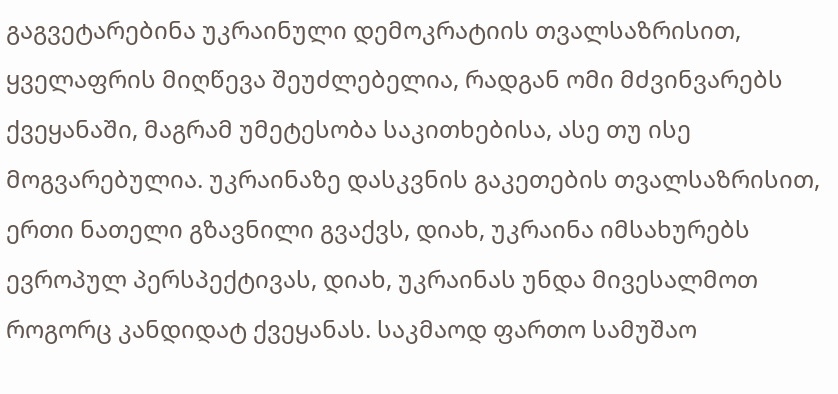გაგვეტარებინა უკრაინული დემოკრატიის თვალსაზრისით, ყველაფრის მიღწევა შეუძლებელია, რადგან ომი მძვინვარებს ქვეყანაში, მაგრამ უმეტესობა საკითხებისა, ასე თუ ისე მოგვარებულია. უკრაინაზე დასკვნის გაკეთების თვალსაზრისით, ერთი ნათელი გზავნილი გვაქვს, დიახ, უკრაინა იმსახურებს ევროპულ პერსპექტივას, დიახ, უკრაინას უნდა მივესალმოთ როგორც კანდიდატ ქვეყანას. საკმაოდ ფართო სამუშაო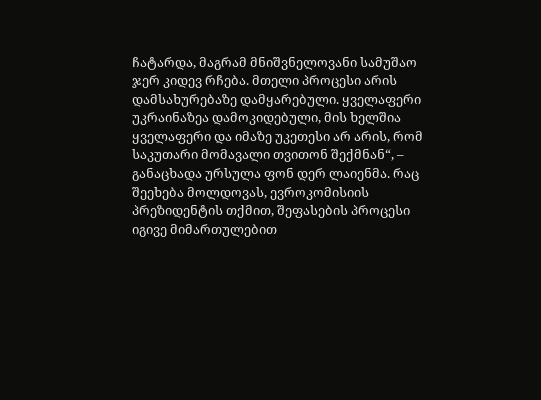ჩატარდა, მაგრამ მნიშვნელოვანი სამუშაო ჯერ კიდევ რჩება. მთელი პროცესი არის დამსახურებაზე დამყარებული. ყველაფერი უკრაინაზეა დამოკიდებული, მის ხელშია ყველაფერი და იმაზე უკეთესი არ არის, რომ საკუთარი მომავალი თვითონ შექმნან“, – განაცხადა ურსულა ფონ დერ ლაიენმა. რაც შეეხება მოლდოვას, ევროკომისიის პრეზიდენტის თქმით, შეფასების პროცესი იგივე მიმართულებით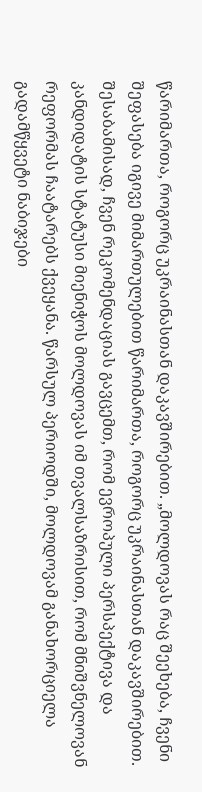წარიმართა, როგორც უკრაინასთან დაკავშირებით. „მოლდოვას რაც შეეხება, ჩვენი შეფასება იგივე მიმართულებით წარიმართა, როგორც უკრაინასთან დაკავშირებით. შესაბამისად, ჩვენ რეკომენდაციას გავცემთ, რომ ევროპული პერსპექტივა და კანდიდატის სტატუსი მიენიჭოს მოლდოვას იმ თვალსაზრისით, რომ მნიშვნელოვან რეფორმას ჩაატარებს ქვეყანა. წარსულ პერიოდში, მოლდოვამ განახორციელა გადამწყვეტი ნაბიჯები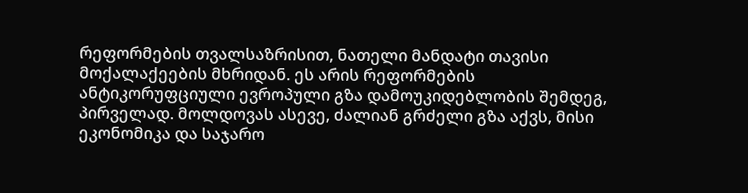რეფორმების თვალსაზრისით, ნათელი მანდატი თავისი მოქალაქეების მხრიდან. ეს არის რეფორმების ანტიკორუფციული ევროპული გზა დამოუკიდებლობის შემდეგ, პირველად. მოლდოვას ასევე, ძალიან გრძელი გზა აქვს, მისი ეკონომიკა და საჯარო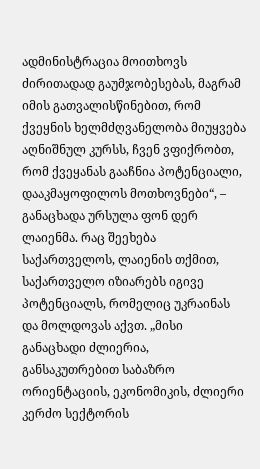ადმინისტრაცია მოითხოვს ძირითადად გაუმჯობესებას, მაგრამ იმის გათვალისწინებით, რომ ქვეყნის ხელმძღვანელობა მიუყვება აღნიშნულ კურსს, ჩვენ ვფიქრობთ, რომ ქვეყანას გააჩნია პოტენციალი, დააკმაყოფილოს მოთხოვნები“, – განაცხადა ურსულა ფონ დერ ლაიენმა. რაც შეეხება საქართველოს, ლაიენის თქმით, საქართველო იზიარებს იგივე პოტენციალს, რომელიც უკრაინას და მოლდოვას აქვთ. „მისი განაცხადი ძლიერია, განსაკუთრებით საბაზრო ორიენტაციის, ეკონომიკის, ძლიერი კერძო სექტორის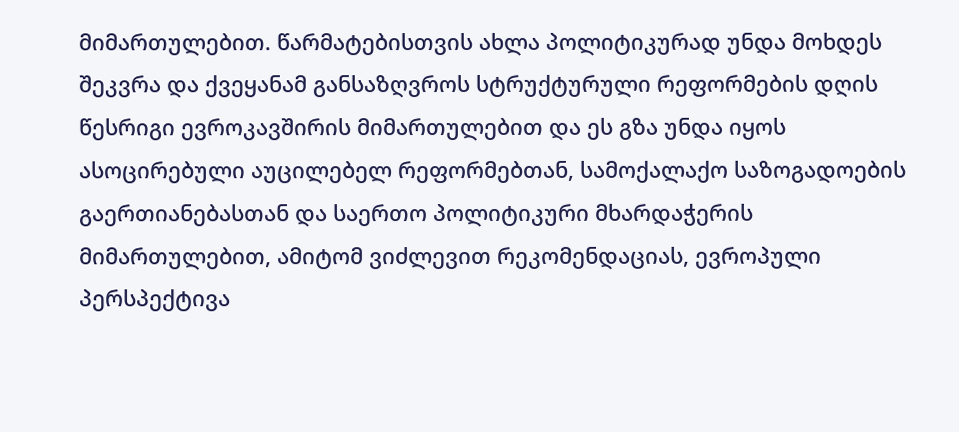მიმართულებით. წარმატებისთვის ახლა პოლიტიკურად უნდა მოხდეს შეკვრა და ქვეყანამ განსაზღვროს სტრუქტურული რეფორმების დღის წესრიგი ევროკავშირის მიმართულებით და ეს გზა უნდა იყოს ასოცირებული აუცილებელ რეფორმებთან, სამოქალაქო საზოგადოების გაერთიანებასთან და საერთო პოლიტიკური მხარდაჭერის მიმართულებით, ამიტომ ვიძლევით რეკომენდაციას, ევროპული პერსპექტივა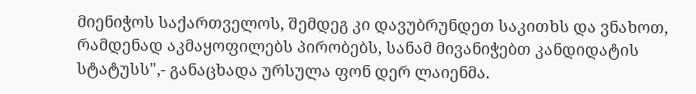მიენიჭოს საქართველოს, შემდეგ კი დავუბრუნდეთ საკითხს და ვნახოთ, რამდენად აკმაყოფილებს პირობებს, სანამ მივანიჭებთ კანდიდატის სტატუსს",- განაცხადა ურსულა ფონ დერ ლაიენმა.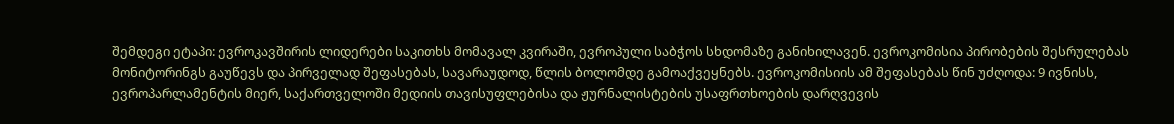შემდეგი ეტაპი: ევროკავშირის ლიდერები საკითხს მომავალ კვირაში, ევროპული საბჭოს სხდომაზე განიხილავენ. ევროკომისია პირობების შესრულებას მონიტორინგს გაუწევს და პირველად შეფასებას, სავარაუდოდ, წლის ბოლომდე გამოაქვეყნებს. ევროკომისიის ამ შეფასებას წინ უძღოდა: 9 ივნისს, ევროპარლამენტის მიერ, საქართველოში მედიის თავისუფლებისა და ჟურნალისტების უსაფრთხოების დარღვევის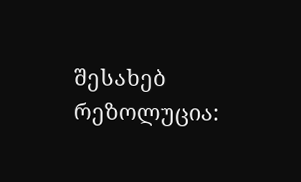შესახებ რეზოლუცია: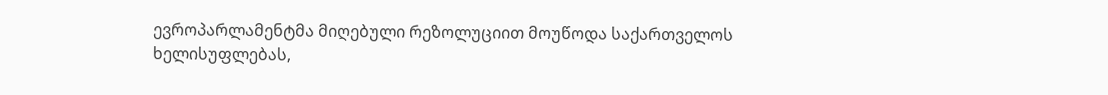ევროპარლამენტმა მიღებული რეზოლუციით მოუწოდა საქართველოს ხელისუფლებას,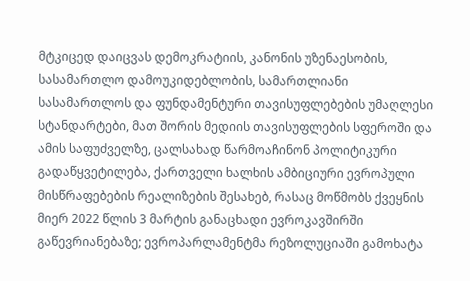მტკიცედ დაიცვას დემოკრატიის, კანონის უზენაესობის, სასამართლო დამოუკიდებლობის, სამართლიანი სასამართლოს და ფუნდამენტური თავისუფლებების უმაღლესი სტანდარტები, მათ შორის მედიის თავისუფლების სფეროში და ამის საფუძველზე, ცალსახად წარმოაჩინონ პოლიტიკური გადაწყვეტილება, ქართველი ხალხის ამბიციური ევროპული მისწრაფებების რეალიზების შესახებ, რასაც მოწმობს ქვეყნის მიერ 2022 წლის 3 მარტის განაცხადი ევროკავშირში გაწევრიანებაზე; ევროპარლამენტმა რეზოლუციაში გამოხატა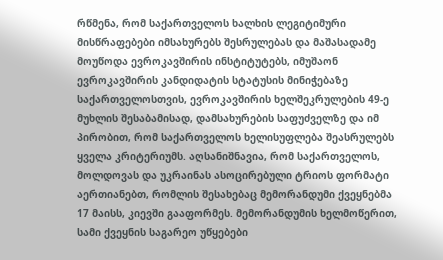რწმენა, რომ საქართველოს ხალხის ლეგიტიმური მისწრაფებები იმსახურებს შესრულებას და მაშასადამე მოუწოდა ევროკავშირის ინსტიტუტებს, იმუშაონ ევროკავშირის კანდიდატის სტატუსის მინიჭებაზე საქართველოსთვის, ევროკავშირის ხელშეკრულების 49-ე მუხლის შესაბამისად, დამსახურების საფუძველზე და იმ პირობით, რომ საქართველოს ხელისუფლება შეასრულებს ყველა კრიტერიუმს. აღსანიშნავია, რომ საქართველოს, მოლდოვას და უკრაინას ასოცირებული ტრიოს ფორმატი აერთიანებთ, რომლის შესახებაც მემორანდუმი ქვეყნებმა 17 მაისს, კიევში გააფორმეს. მემორანდუმის ხელმოწერით, სამი ქვეყნის საგარეო უწყებები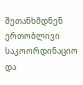შეთანხმდნენ ერთობლივი საკოორდინაციო და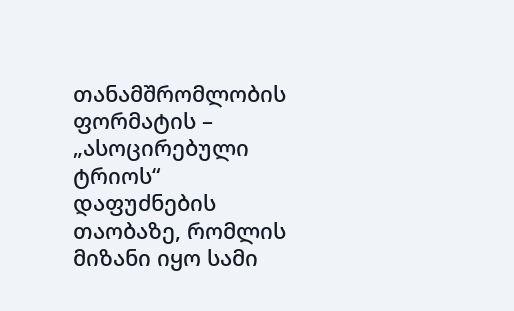თანამშრომლობის ფორმატის – „ასოცირებული ტრიოს“ დაფუძნების თაობაზე, რომლის მიზანი იყო სამი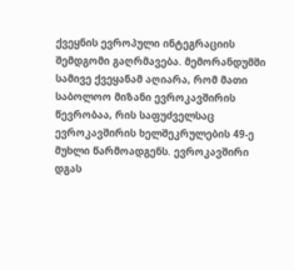ქვეყნის ევროპული ინტეგრაციის შემდგომი გაღრმავება. მემორანდუმში სამივე ქვეყანამ აღიარა, რომ მათი საბოლოო მიზანი ევროკავშირის წევრობაა, რის საფუძველსაც ევროკავშირის ხელშეკრულების 49-ე მუხლი წარმოადგენს. ევროკავშირი დგას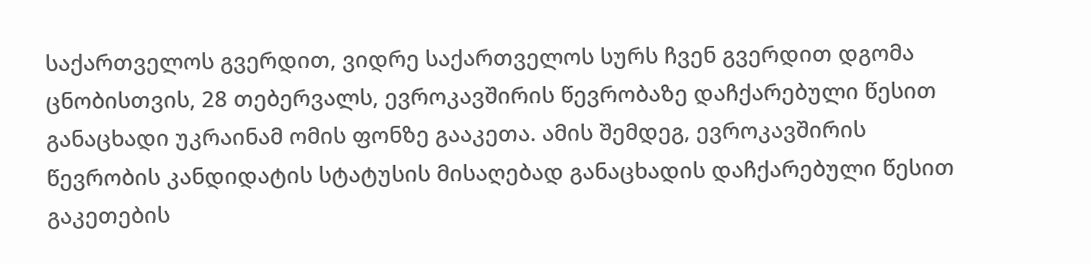საქართველოს გვერდით, ვიდრე საქართველოს სურს ჩვენ გვერდით დგომა ცნობისთვის, 28 თებერვალს, ევროკავშირის წევრობაზე დაჩქარებული წესით განაცხადი უკრაინამ ომის ფონზე გააკეთა. ამის შემდეგ, ევროკავშირის წევრობის კანდიდატის სტატუსის მისაღებად განაცხადის დაჩქარებული წესით გაკეთების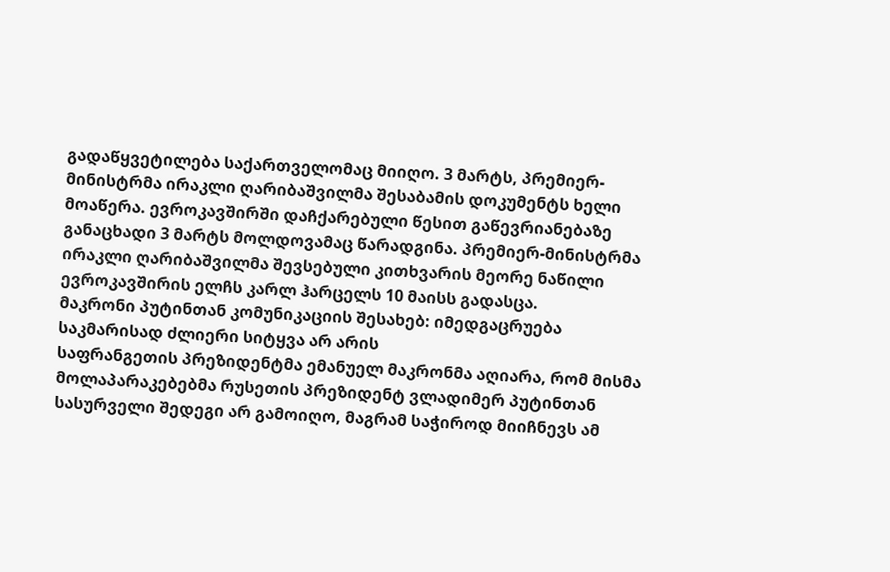გადაწყვეტილება საქართველომაც მიიღო. 3 მარტს, პრემიერ-მინისტრმა ირაკლი ღარიბაშვილმა შესაბამის დოკუმენტს ხელი მოაწერა. ევროკავშირში დაჩქარებული წესით გაწევრიანებაზე განაცხადი 3 მარტს მოლდოვამაც წარადგინა. პრემიერ-მინისტრმა ირაკლი ღარიბაშვილმა შევსებული კითხვარის მეორე ნაწილი ევროკავშირის ელჩს კარლ ჰარცელს 10 მაისს გადასცა.
მაკრონი პუტინთან კომუნიკაციის შესახებ: იმედგაცრუება საკმარისად ძლიერი სიტყვა არ არის
საფრანგეთის პრეზიდენტმა ემანუელ მაკრონმა აღიარა, რომ მისმა მოლაპარაკებებმა რუსეთის პრეზიდენტ ვლადიმერ პუტინთან სასურველი შედეგი არ გამოიღო, მაგრამ საჭიროდ მიიჩნევს ამ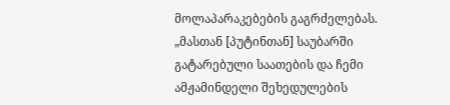მოლაპარაკებების გაგრძელებას. „მასთან [პუტინთან] საუბარში გატარებული საათების და ჩემი ამჟამინდელი შეხედულების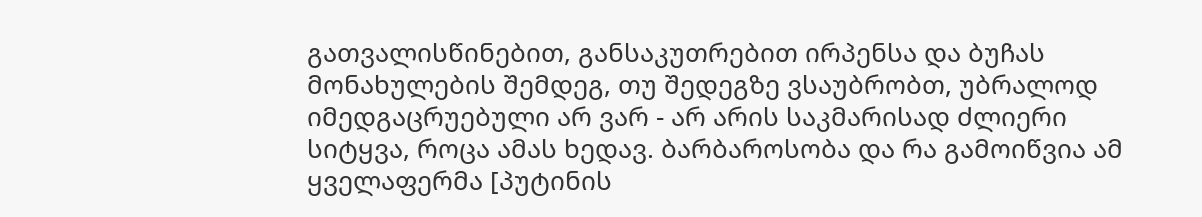გათვალისწინებით, განსაკუთრებით ირპენსა და ბუჩას მონახულების შემდეგ, თუ შედეგზე ვსაუბრობთ, უბრალოდ იმედგაცრუებული არ ვარ - არ არის საკმარისად ძლიერი სიტყვა, როცა ამას ხედავ. ბარბაროსობა და რა გამოიწვია ამ ყველაფერმა [პუტინის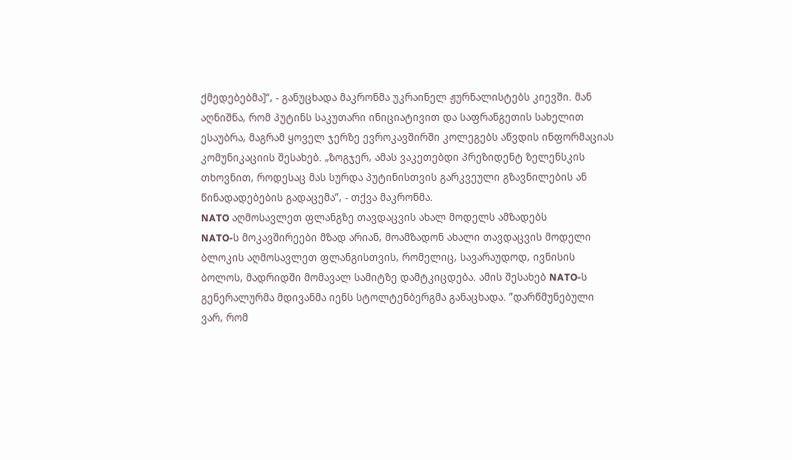ქმედებებმა]“, - განუცხადა მაკრონმა უკრაინელ ჟურნალისტებს კიევში. მან აღნიშნა, რომ პუტინს საკუთარი ინიციატივით და საფრანგეთის სახელით ესაუბრა, მაგრამ ყოველ ჯერზე ევროკავშირში კოლეგებს აწვდის ინფორმაციას კომუნიკაციის შესახებ. „ზოგჯერ, ამას ვაკეთებდი პრეზიდენტ ზელენსკის თხოვნით, როდესაც მას სურდა პუტინისთვის გარკვეული გზავნილების ან წინადადებების გადაცემა”, - თქვა მაკრონმა.
NATO აღმოსავლეთ ფლანგზე თავდაცვის ახალ მოდელს ამზადებს
NATO-ს მოკავშირეები მზად არიან, მოამზადონ ახალი თავდაცვის მოდელი ბლოკის აღმოსავლეთ ფლანგისთვის, რომელიც, სავარაუდოდ, ივნისის ბოლოს, მადრიდში მომავალ სამიტზე დამტკიცდება. ამის შესახებ NATO-ს გენერალურმა მდივანმა იენს სტოლტენბერგმა განაცხადა. ”დარწმუნებული ვარ, რომ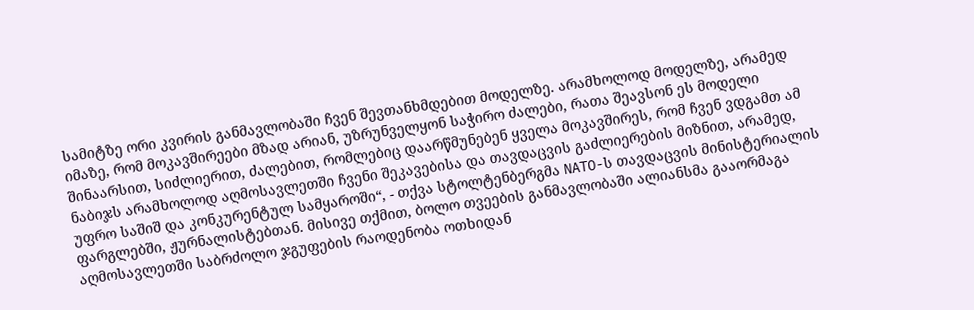სამიტზე ორი კვირის განმავლობაში ჩვენ შევთანხმდებით მოდელზე. არამხოლოდ მოდელზე, არამედ იმაზე, რომ მოკავშირეები მზად არიან, უზრუნველყონ საჭირო ძალები, რათა შეავსონ ეს მოდელი შინაარსით, სიძლიერით, ძალებით, რომლებიც დაარწმუნებენ ყველა მოკავშირეს, რომ ჩვენ ვდგამთ ამ ნაბიჯს არამხოლოდ აღმოსავლეთში ჩვენი შეკავებისა და თავდაცვის გაძლიერების მიზნით, არამედ, უფრო საშიშ და კონკურენტულ სამყაროში“, - თქვა სტოლტენბერგმა NATO-ს თავდაცვის მინისტერიალის ფარგლებში, ჟურნალისტებთან. მისივე თქმით, ბოლო თვეების განმავლობაში ალიანსმა გააორმაგა აღმოსავლეთში საბრძოლო ჯგუფების რაოდენობა ოთხიდან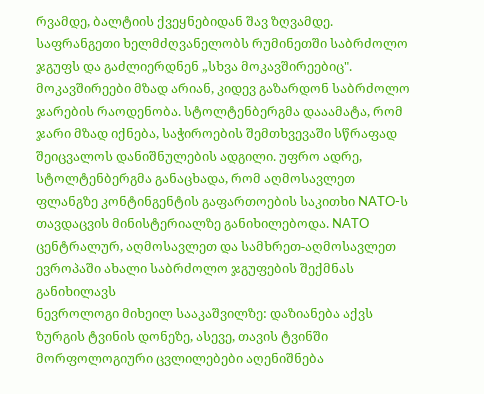რვამდე, ბალტიის ქვეყნებიდან შავ ზღვამდე. საფრანგეთი ხელმძღვანელობს რუმინეთში საბრძოლო ჯგუფს და გაძლიერდნენ „სხვა მოკავშირეებიც". მოკავშირეები მზად არიან, კიდევ გაზარდონ საბრძოლო ჯარების რაოდენობა. სტოლტენბერგმა დააამატა, რომ ჯარი მზად იქნება, საჭიროების შემთხვევაში სწრაფად შეიცვალოს დანიშნულების ადგილი. უფრო ადრე, სტოლტენბერგმა განაცხადა, რომ აღმოსავლეთ ფლანგზე კონტინგენტის გაფართოების საკითხი NATO-ს თავდაცვის მინისტერიალზე განიხილებოდა. NATO ცენტრალურ, აღმოსავლეთ და სამხრეთ-აღმოსავლეთ ევროპაში ახალი საბრძოლო ჯგუფების შექმნას განიხილავს
ნევროლოგი მიხეილ სააკაშვილზე: დაზიანება აქვს ზურგის ტვინის დონეზე, ასევე, თავის ტვინში მორფოლოგიური ცვლილებები აღენიშნება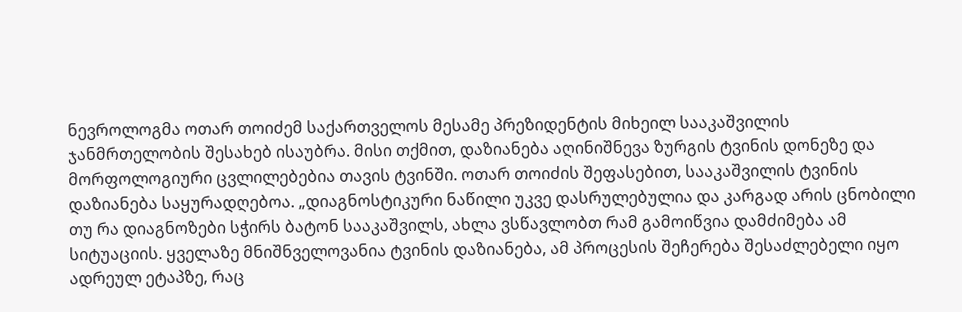ნევროლოგმა ოთარ თოიძემ საქართველოს მესამე პრეზიდენტის მიხეილ სააკაშვილის ჯანმრთელობის შესახებ ისაუბრა. მისი თქმით, დაზიანება აღინიშნევა ზურგის ტვინის დონეზე და მორფოლოგიური ცვლილებებია თავის ტვინში. ოთარ თოიძის შეფასებით, სააკაშვილის ტვინის დაზიანება საყურადღებოა. „დიაგნოსტიკური ნაწილი უკვე დასრულებულია და კარგად არის ცნობილი თუ რა დიაგნოზები სჭირს ბატონ სააკაშვილს, ახლა ვსწავლობთ რამ გამოიწვია დამძიმება ამ სიტუაციის. ყველაზე მნიშნველოვანია ტვინის დაზიანება, ამ პროცესის შეჩერება შესაძლებელი იყო ადრეულ ეტაპზე, რაც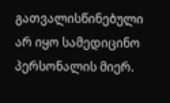გათვალისწინებული არ იყო სამედიცინო პერსონალის მიერ.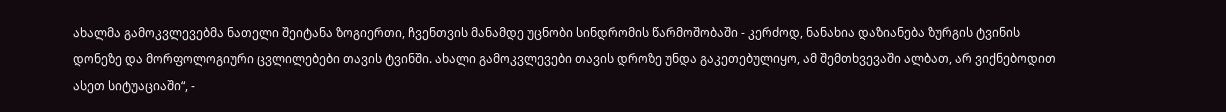ახალმა გამოკვლევებმა ნათელი შეიტანა ზოგიერთი, ჩვენთვის მანამდე უცნობი სინდრომის წარმოშობაში - კერძოდ, ნანახია დაზიანება ზურგის ტვინის დონეზე და მორფოლოგიური ცვლილებები თავის ტვინში. ახალი გამოკვლევები თავის დროზე უნდა გაკეთებულიყო, ამ შემთხვევაში ალბათ, არ ვიქნებოდით ასეთ სიტუაციაში“, -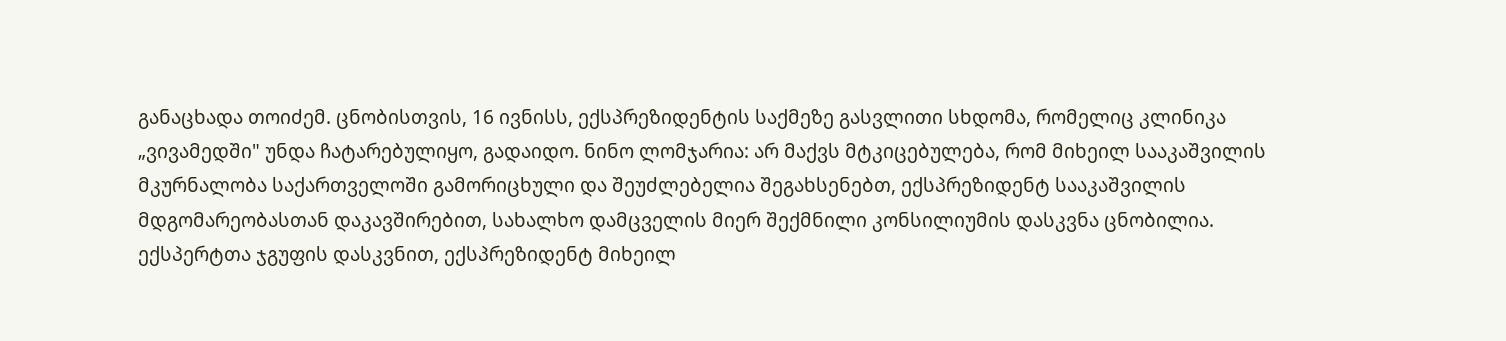განაცხადა თოიძემ. ცნობისთვის, 16 ივნისს, ექსპრეზიდენტის საქმეზე გასვლითი სხდომა, რომელიც კლინიკა „ვივამედში" უნდა ჩატარებულიყო, გადაიდო. ნინო ლომჯარია: არ მაქვს მტკიცებულება, რომ მიხეილ სააკაშვილის მკურნალობა საქართველოში გამორიცხული და შეუძლებელია შეგახსენებთ, ექსპრეზიდენტ სააკაშვილის მდგომარეობასთან დაკავშირებით, სახალხო დამცველის მიერ შექმნილი კონსილიუმის დასკვნა ცნობილია. ექსპერტთა ჯგუფის დასკვნით, ექსპრეზიდენტ მიხეილ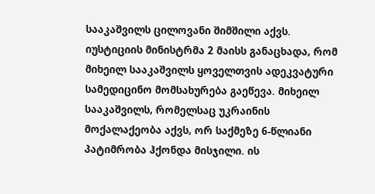სააკაშვილს ცილოვანი შიმშილი აქვს. იუსტიციის მინისტრმა 2 მაისს განაცხადა, რომ მიხეილ სააკაშვილს ყოველთვის ადეკვატური სამედიცინო მომსახურება გაეწევა. მიხეილ სააკაშვილს, რომელსაც უკრაინის მოქალაქეობა აქვს, ორ საქმეზე 6-წლიანი პატიმრობა ჰქონდა მისჯილი. ის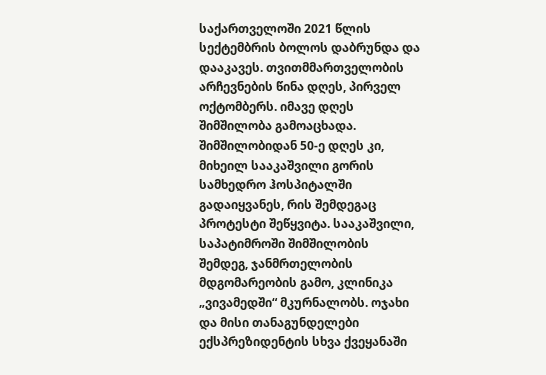საქართველოში 2021 წლის სექტემბრის ბოლოს დაბრუნდა და დააკავეს. თვითმმართველობის არჩევნების წინა დღეს, პირველ ოქტომბერს. იმავე დღეს შიმშილობა გამოაცხადა. შიმშილობიდან 50-ე დღეს კი, მიხეილ სააკაშვილი გორის სამხედრო ჰოსპიტალში გადაიყვანეს, რის შემდეგაც პროტესტი შეწყვიტა. სააკაშვილი, საპატიმროში შიმშილობის შემდეგ, ჯანმრთელობის მდგომარეობის გამო, კლინიკა „ვივამედში“ მკურნალობს. ოჯახი და მისი თანაგუნდელები ექსპრეზიდენტის სხვა ქვეყანაში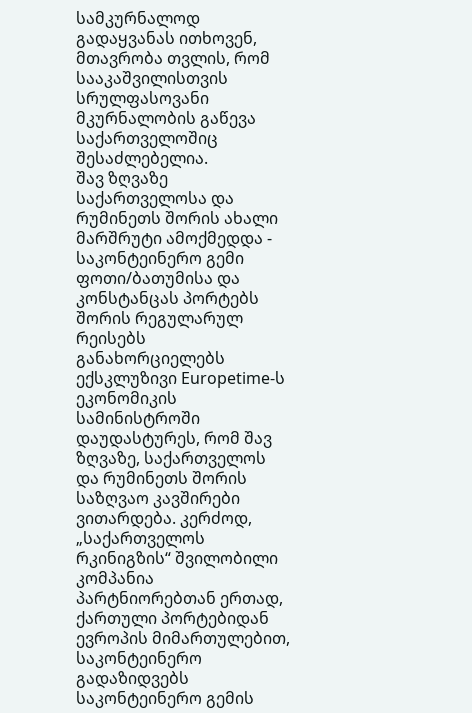სამკურნალოდ გადაყვანას ითხოვენ, მთავრობა თვლის, რომ სააკაშვილისთვის სრულფასოვანი მკურნალობის გაწევა საქართველოშიც შესაძლებელია.
შავ ზღვაზე საქართველოსა და რუმინეთს შორის ახალი მარშრუტი ამოქმედდა - საკონტეინერო გემი ფოთი/ბათუმისა და კონსტანცას პორტებს შორის რეგულარულ რეისებს განახორციელებს
ექსკლუზივი Europetime-ს ეკონომიკის სამინისტროში დაუდასტურეს, რომ შავ ზღვაზე, საქართველოს და რუმინეთს შორის საზღვაო კავშირები ვითარდება. კერძოდ, „საქართველოს რკინიგზის“ შვილობილი კომპანია პარტნიორებთან ერთად, ქართული პორტებიდან ევროპის მიმართულებით, საკონტეინერო გადაზიდვებს საკონტეინერო გემის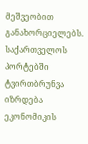მეშვეობით განახორციელებს. საქართველოს პორტებში ტვირთბრუნვა იზრდება ეკონომიკის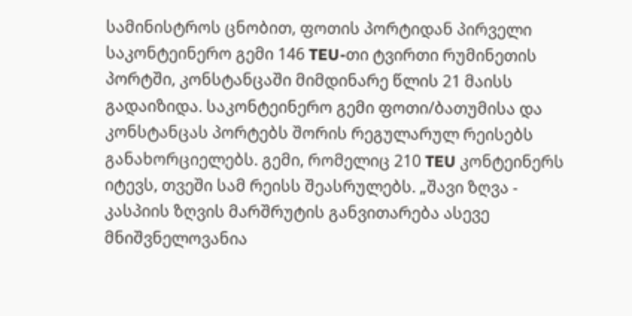სამინისტროს ცნობით, ფოთის პორტიდან პირველი საკონტეინერო გემი 146 TEU-თი ტვირთი რუმინეთის პორტში, კონსტანცაში მიმდინარე წლის 21 მაისს გადაიზიდა. საკონტეინერო გემი ფოთი/ბათუმისა და კონსტანცას პორტებს შორის რეგულარულ რეისებს განახორციელებს. გემი, რომელიც 210 TEU კონტეინერს იტევს, თვეში სამ რეისს შეასრულებს. „შავი ზღვა - კასპიის ზღვის მარშრუტის განვითარება ასევე მნიშვნელოვანია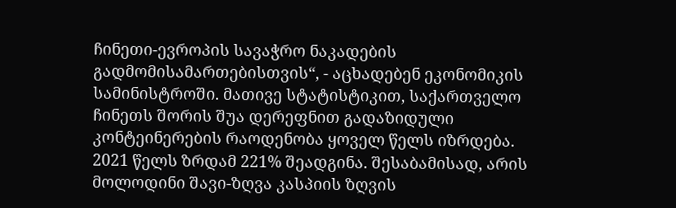ჩინეთი-ევროპის სავაჭრო ნაკადების გადმომისამართებისთვის“, - აცხადებენ ეკონომიკის სამინისტროში. მათივე სტატისტიკით, საქართველო ჩინეთს შორის შუა დერეფნით გადაზიდული კონტეინერების რაოდენობა ყოველ წელს იზრდება. 2021 წელს ზრდამ 221% შეადგინა. შესაბამისად, არის მოლოდინი შავი-ზღვა კასპიის ზღვის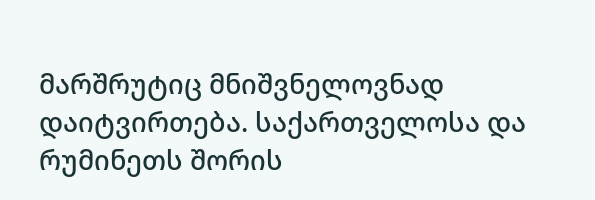მარშრუტიც მნიშვნელოვნად დაიტვირთება. საქართველოსა და რუმინეთს შორის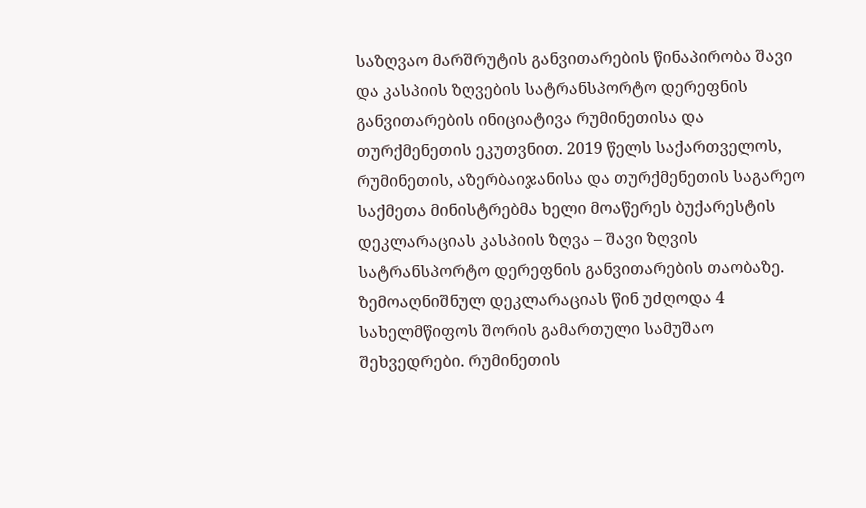საზღვაო მარშრუტის განვითარების წინაპირობა შავი და კასპიის ზღვების სატრანსპორტო დერეფნის განვითარების ინიციატივა რუმინეთისა და თურქმენეთის ეკუთვნით. 2019 წელს საქართველოს, რუმინეთის, აზერბაიჯანისა და თურქმენეთის საგარეო საქმეთა მინისტრებმა ხელი მოაწერეს ბუქარესტის დეკლარაციას კასპიის ზღვა – შავი ზღვის სატრანსპორტო დერეფნის განვითარების თაობაზე. ზემოაღნიშნულ დეკლარაციას წინ უძღოდა 4 სახელმწიფოს შორის გამართული სამუშაო შეხვედრები. რუმინეთის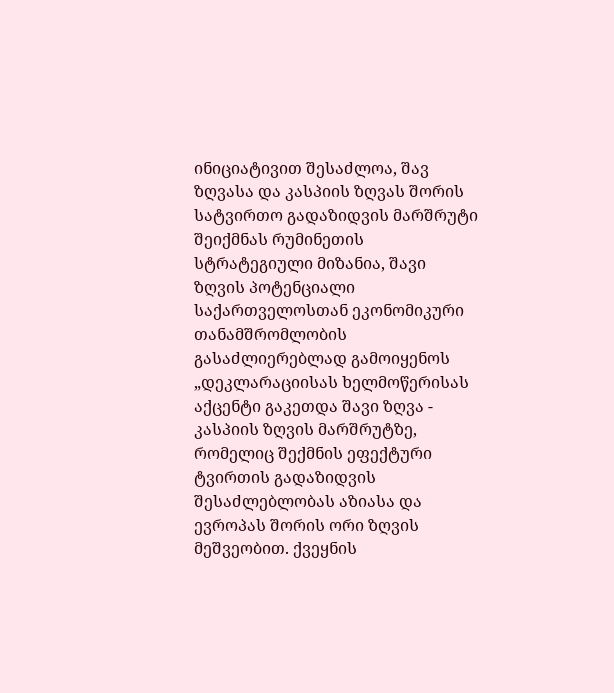ინიციატივით შესაძლოა, შავ ზღვასა და კასპიის ზღვას შორის სატვირთო გადაზიდვის მარშრუტი შეიქმნას რუმინეთის სტრატეგიული მიზანია, შავი ზღვის პოტენციალი საქართველოსთან ეკონომიკური თანამშრომლობის გასაძლიერებლად გამოიყენოს „დეკლარაციისას ხელმოწერისას აქცენტი გაკეთდა შავი ზღვა - კასპიის ზღვის მარშრუტზე, რომელიც შექმნის ეფექტური ტვირთის გადაზიდვის შესაძლებლობას აზიასა და ევროპას შორის ორი ზღვის მეშვეობით. ქვეყნის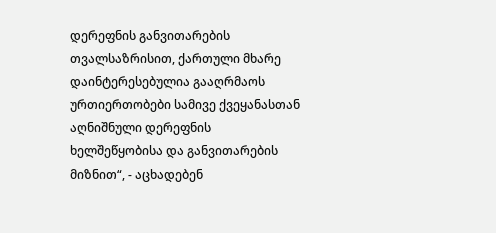დერეფნის განვითარების თვალსაზრისით, ქართული მხარე დაინტერესებულია გააღრმაოს ურთიერთობები სამივე ქვეყანასთან აღნიშნული დერეფნის ხელშეწყობისა და განვითარების მიზნით“, - აცხადებენ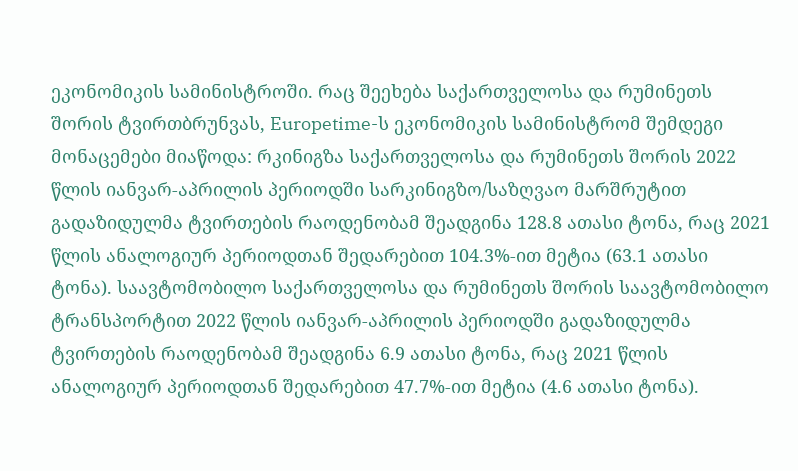ეკონომიკის სამინისტროში. რაც შეეხება საქართველოსა და რუმინეთს შორის ტვირთბრუნვას, Europetime-ს ეკონომიკის სამინისტრომ შემდეგი მონაცემები მიაწოდა: რკინიგზა საქართველოსა და რუმინეთს შორის 2022 წლის იანვარ-აპრილის პერიოდში სარკინიგზო/საზღვაო მარშრუტით გადაზიდულმა ტვირთების რაოდენობამ შეადგინა 128.8 ათასი ტონა, რაც 2021 წლის ანალოგიურ პერიოდთან შედარებით 104.3%-ით მეტია (63.1 ათასი ტონა). საავტომობილო საქართველოსა და რუმინეთს შორის საავტომობილო ტრანსპორტით 2022 წლის იანვარ-აპრილის პერიოდში გადაზიდულმა ტვირთების რაოდენობამ შეადგინა 6.9 ათასი ტონა, რაც 2021 წლის ანალოგიურ პერიოდთან შედარებით 47.7%-ით მეტია (4.6 ათასი ტონა).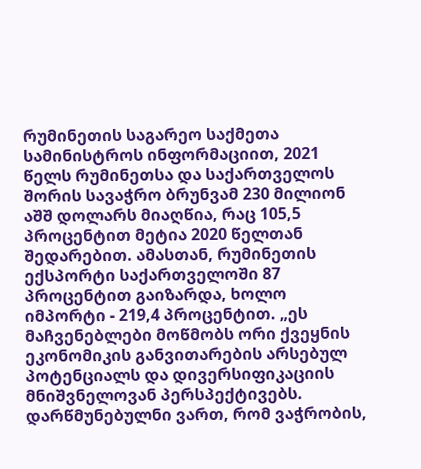რუმინეთის საგარეო საქმეთა სამინისტროს ინფორმაციით, 2021 წელს რუმინეთსა და საქართველოს შორის სავაჭრო ბრუნვამ 230 მილიონ აშშ დოლარს მიაღწია, რაც 105,5 პროცენტით მეტია 2020 წელთან შედარებით. ამასთან, რუმინეთის ექსპორტი საქართველოში 87 პროცენტით გაიზარდა, ხოლო იმპორტი - 219,4 პროცენტით. „ეს მაჩვენებლები მოწმობს ორი ქვეყნის ეკონომიკის განვითარების არსებულ პოტენციალს და დივერსიფიკაციის მნიშვნელოვან პერსპექტივებს. დარწმუნებულნი ვართ, რომ ვაჭრობის,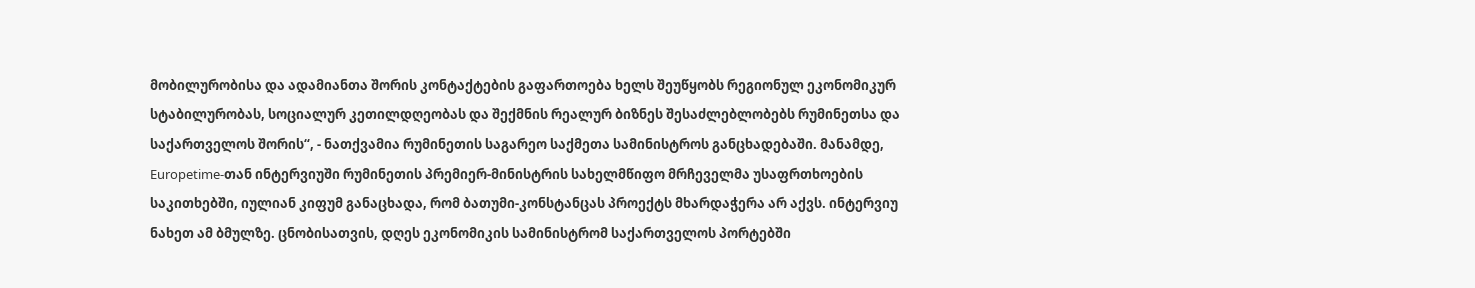მობილურობისა და ადამიანთა შორის კონტაქტების გაფართოება ხელს შეუწყობს რეგიონულ ეკონომიკურ სტაბილურობას, სოციალურ კეთილდღეობას და შექმნის რეალურ ბიზნეს შესაძლებლობებს რუმინეთსა და საქართველოს შორის“, - ნათქვამია რუმინეთის საგარეო საქმეთა სამინისტროს განცხადებაში. მანამდე, Europetime-თან ინტერვიუში რუმინეთის პრემიერ-მინისტრის სახელმწიფო მრჩეველმა უსაფრთხოების საკითხებში, იულიან კიფუმ განაცხადა, რომ ბათუმი-კონსტანცას პროექტს მხარდაჭერა არ აქვს. ინტერვიუ ნახეთ ამ ბმულზე. ცნობისათვის, დღეს ეკონომიკის სამინისტრომ საქართველოს პორტებში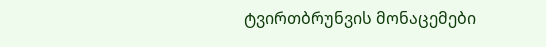ტვირთბრუნვის მონაცემები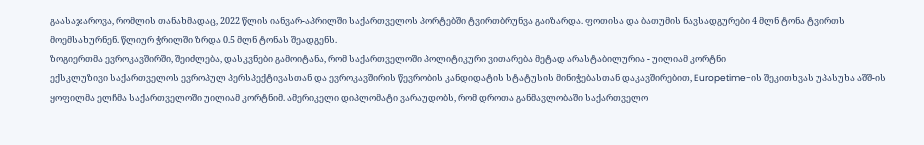გაასაჯაროვა, რომლის თანახმადაც, 2022 წლის იანვარ-აპრილში საქართველოს პორტებში ტვირთბრუნვა გაიზარდა. ფოთისა და ბათუმის ნავსადგურები 4 მლნ ტონა ტვირთს მოემსახურნენ. წლიურ ჭრილში ზრდა 0.5 მლნ ტონას შეადგენს.
ზოგიერთმა ევროკავშირში, შეიძლება, დასკვნები გამოიტანა, რომ საქართველოში პოლიტიკური ვითარება მეტად არასტაბილურია - უილიამ კორტნი
ექსკლუზივი საქართველოს ევროპულ პერსპექტივასთან და ევროკავშირის წევრობის კანდიდატის სტატუსის მინიჭებასთან დაკავშირებით, Europetime-ის შეკითხვას უპასუხა აშშ-ის ყოფილმა ელჩმა საქართველოში უილიამ კორტნიმ. ამერიკელი დიპლომატი ვარაუდობს, რომ დროთა განმავლობაში საქართველო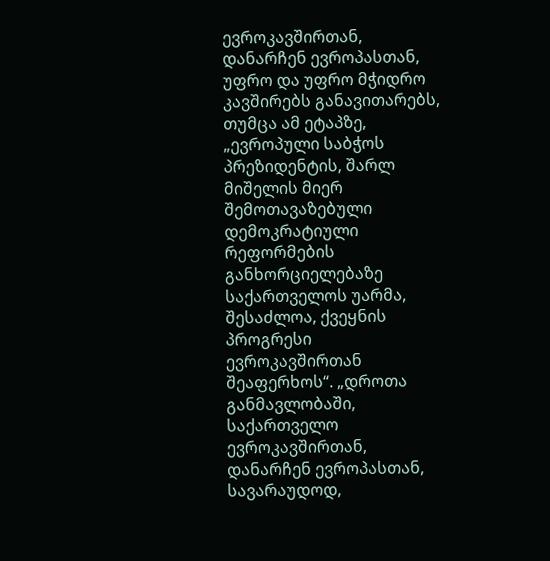ევროკავშირთან, დანარჩენ ევროპასთან, უფრო და უფრო მჭიდრო კავშირებს განავითარებს, თუმცა ამ ეტაპზე, „ევროპული საბჭოს პრეზიდენტის, შარლ მიშელის მიერ შემოთავაზებული დემოკრატიული რეფორმების განხორციელებაზე საქართველოს უარმა, შესაძლოა, ქვეყნის პროგრესი ევროკავშირთან შეაფერხოს“. „დროთა განმავლობაში, საქართველო ევროკავშირთან, დანარჩენ ევროპასთან, სავარაუდოდ,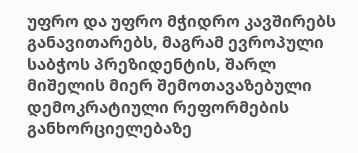უფრო და უფრო მჭიდრო კავშირებს განავითარებს, მაგრამ ევროპული საბჭოს პრეზიდენტის, შარლ მიშელის მიერ შემოთავაზებული დემოკრატიული რეფორმების განხორციელებაზე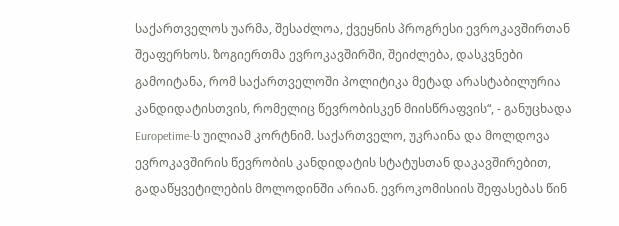საქართველოს უარმა, შესაძლოა, ქვეყნის პროგრესი ევროკავშირთან შეაფერხოს. ზოგიერთმა ევროკავშირში, შეიძლება, დასკვნები გამოიტანა, რომ საქართველოში პოლიტიკა მეტად არასტაბილურია კანდიდატისთვის, რომელიც წევრობისკენ მიისწრაფვის“, - განუცხადა Europetime-ს უილიამ კორტნიმ. საქართველო, უკრაინა და მოლდოვა ევროკავშირის წევრობის კანდიდატის სტატუსთან დაკავშირებით, გადაწყვეტილების მოლოდინში არიან. ევროკომისიის შეფასებას წინ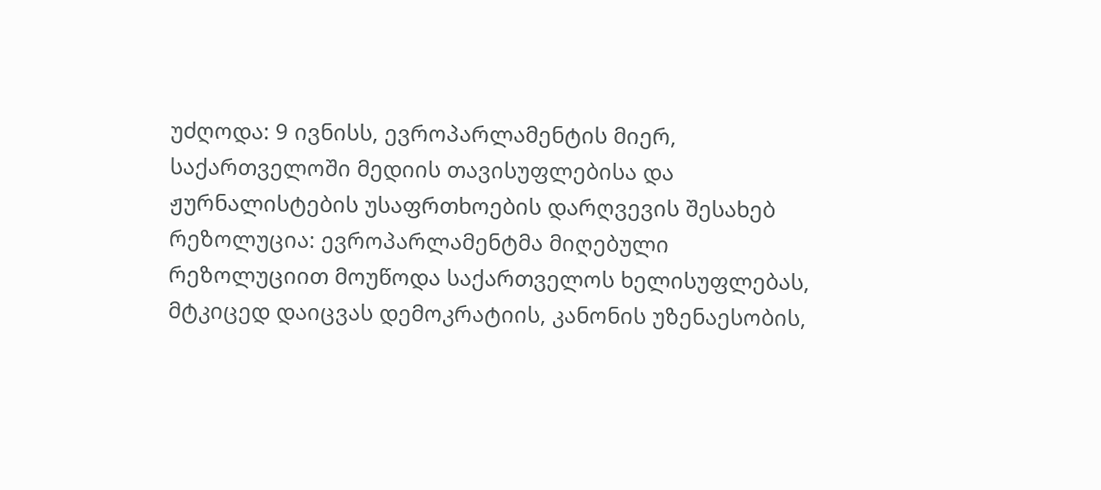უძღოდა: 9 ივნისს, ევროპარლამენტის მიერ, საქართველოში მედიის თავისუფლებისა და ჟურნალისტების უსაფრთხოების დარღვევის შესახებ რეზოლუცია: ევროპარლამენტმა მიღებული რეზოლუციით მოუწოდა საქართველოს ხელისუფლებას, მტკიცედ დაიცვას დემოკრატიის, კანონის უზენაესობის,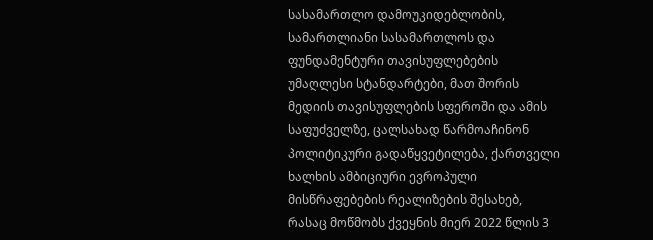სასამართლო დამოუკიდებლობის, სამართლიანი სასამართლოს და ფუნდამენტური თავისუფლებების უმაღლესი სტანდარტები, მათ შორის მედიის თავისუფლების სფეროში და ამის საფუძველზე, ცალსახად წარმოაჩინონ პოლიტიკური გადაწყვეტილება, ქართველი ხალხის ამბიციური ევროპული მისწრაფებების რეალიზების შესახებ, რასაც მოწმობს ქვეყნის მიერ 2022 წლის 3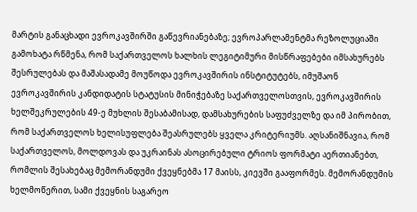მარტის განაცხადი ევროკავშირში გაწევრიანებაზე; ევროპარლამენტმა რეზოლუციაში გამოხატა რწმენა, რომ საქართველოს ხალხის ლეგიტიმური მისწრაფებები იმსახურებს შესრულებას და მაშასადამე მოუწოდა ევროკავშირის ინსტიტუტებს, იმუშაონ ევროკავშირის კანდიდატის სტატუსის მინიჭებაზე საქართველოსთვის, ევროკავშირის ხელშეკრულების 49-ე მუხლის შესაბამისად, დამსახურების საფუძველზე და იმ პირობით, რომ საქართველოს ხელისუფლება შეასრულებს ყველა კრიტერიუმს. აღსანიშნავია, რომ საქართველოს, მოლდოვას და უკრაინას ასოცირებული ტრიოს ფორმატი აერთიანებთ, რომლის შესახებაც მემორანდუმი ქვეყნებმა 17 მაისს, კიევში გააფორმეს. მემორანდუმის ხელმოწერით, სამი ქვეყნის საგარეო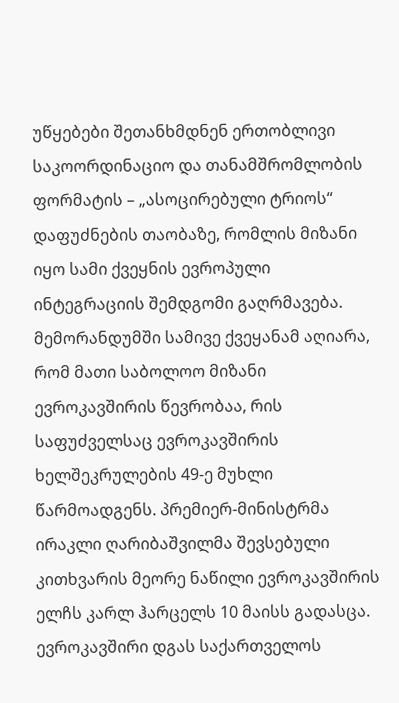უწყებები შეთანხმდნენ ერთობლივი საკოორდინაციო და თანამშრომლობის ფორმატის – „ასოცირებული ტრიოს“ დაფუძნების თაობაზე, რომლის მიზანი იყო სამი ქვეყნის ევროპული ინტეგრაციის შემდგომი გაღრმავება. მემორანდუმში სამივე ქვეყანამ აღიარა, რომ მათი საბოლოო მიზანი ევროკავშირის წევრობაა, რის საფუძველსაც ევროკავშირის ხელშეკრულების 49-ე მუხლი წარმოადგენს. პრემიერ-მინისტრმა ირაკლი ღარიბაშვილმა შევსებული კითხვარის მეორე ნაწილი ევროკავშირის ელჩს კარლ ჰარცელს 10 მაისს გადასცა. ევროკავშირი დგას საქართველოს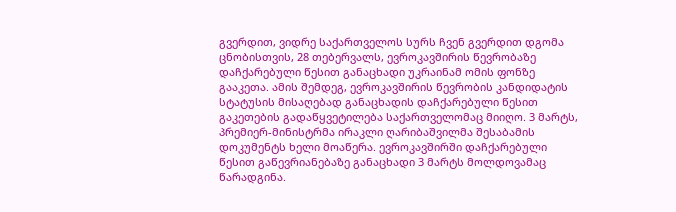გვერდით, ვიდრე საქართველოს სურს ჩვენ გვერდით დგომა ცნობისთვის, 28 თებერვალს, ევროკავშირის წევრობაზე დაჩქარებული წესით განაცხადი უკრაინამ ომის ფონზე გააკეთა. ამის შემდეგ, ევროკავშირის წევრობის კანდიდატის სტატუსის მისაღებად განაცხადის დაჩქარებული წესით გაკეთების გადაწყვეტილება საქართველომაც მიიღო. 3 მარტს, პრემიერ-მინისტრმა ირაკლი ღარიბაშვილმა შესაბამის დოკუმენტს ხელი მოაწერა. ევროკავშირში დაჩქარებული წესით გაწევრიანებაზე განაცხადი 3 მარტს მოლდოვამაც წარადგინა.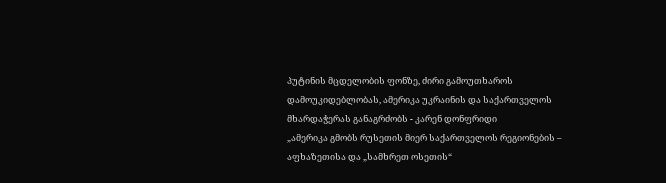პუტინის მცდელობის ფონზე, ძირი გამოუთხაროს დამოუკიდებლობას, ამერიკა უკრაინის და საქართველოს მხარდაჭერას განაგრძობს - კარენ დონფრიდი
„ამერიკა გმობს რუსეთის მიერ საქართველოს რეგიონების – აფხაზეთისა და „სამხრეთ ოსეთის“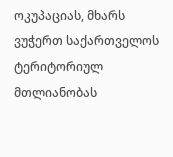ოკუპაციას, მხარს ვუჭერთ საქართველოს ტერიტორიულ მთლიანობას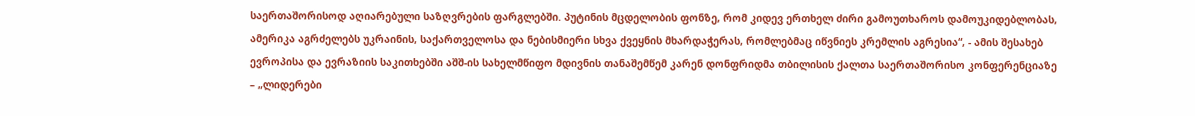საერთაშორისოდ აღიარებული საზღვრების ფარგლებში. პუტინის მცდელობის ფონზე, რომ კიდევ ერთხელ ძირი გამოუთხაროს დამოუკიდებლობას, ამერიკა აგრძელებს უკრაინის, საქართველოსა და ნებისმიერი სხვა ქვეყნის მხარდაჭერას, რომლებმაც იწვნიეს კრემლის აგრესია“, - ამის შესახებ ევროპისა და ევრაზიის საკითხებში აშშ-ის სახელმწიფო მდივნის თანაშემწემ კარენ დონფრიდმა თბილისის ქალთა საერთაშორისო კონფერენციაზე – „ლიდერები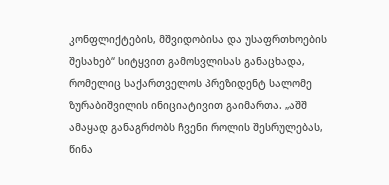კონფლიქტების, მშვიდობისა და უსაფრთხოების შესახებ“ სიტყვით გამოსვლისას განაცხადა, რომელიც საქართველოს პრეზიდენტ სალომე ზურაბიშვილის ინიციატივით გაიმართა. „აშშ ამაყად განაგრძობს ჩვენი როლის შესრულებას, წინა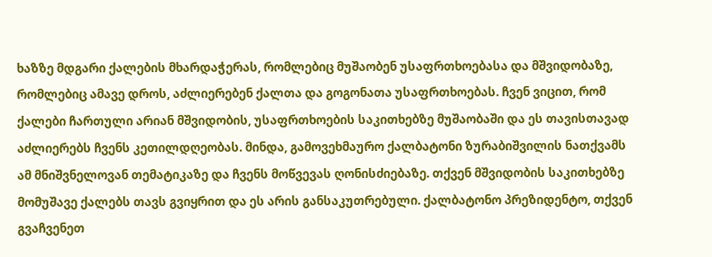ხაზზე მდგარი ქალების მხარდაჭერას, რომლებიც მუშაობენ უსაფრთხოებასა და მშვიდობაზე, რომლებიც ამავე დროს, აძლიერებენ ქალთა და გოგონათა უსაფრთხოებას. ჩვენ ვიცით, რომ ქალები ჩართული არიან მშვიდობის, უსაფრთხოების საკითხებზე მუშაობაში და ეს თავისთავად აძლიერებს ჩვენს კეთილდღეობას. მინდა, გამოვეხმაურო ქალბატონი ზურაბიშვილის ნათქვამს ამ მნიშვნელოვან თემატიკაზე და ჩვენს მოწვევას ღონისძიებაზე. თქვენ მშვიდობის საკითხებზე მომუშავე ქალებს თავს გვიყრით და ეს არის განსაკუთრებული. ქალბატონო პრეზიდენტო, თქვენ გვაჩვენეთ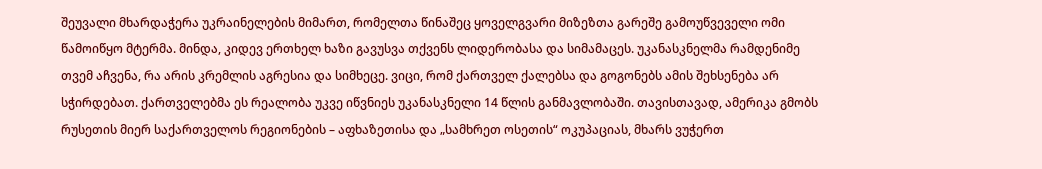შეუვალი მხარდაჭერა უკრაინელების მიმართ, რომელთა წინაშეც ყოველგვარი მიზეზთა გარეშე გამოუწვეველი ომი წამოიწყო მტერმა. მინდა, კიდევ ერთხელ ხაზი გავუსვა თქვენს ლიდერობასა და სიმამაცეს. უკანასკნელმა რამდენიმე თვემ აჩვენა, რა არის კრემლის აგრესია და სიმხეცე. ვიცი, რომ ქართველ ქალებსა და გოგონებს ამის შეხსენება არ სჭირდებათ. ქართველებმა ეს რეალობა უკვე იწვნიეს უკანასკნელი 14 წლის განმავლობაში. თავისთავად, ამერიკა გმობს რუსეთის მიერ საქართველოს რეგიონების – აფხაზეთისა და „სამხრეთ ოსეთის“ ოკუპაციას, მხარს ვუჭერთ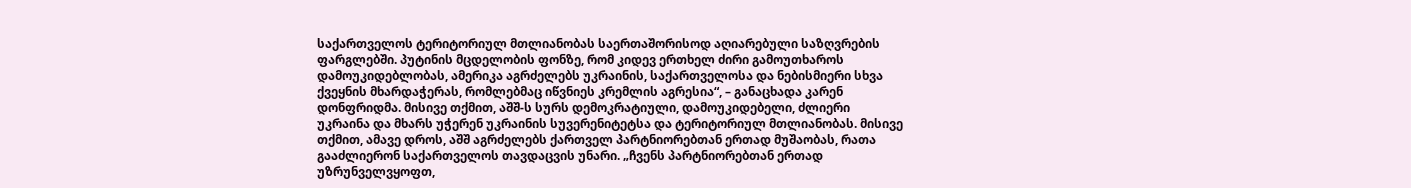საქართველოს ტერიტორიულ მთლიანობას საერთაშორისოდ აღიარებული საზღვრების ფარგლებში. პუტინის მცდელობის ფონზე, რომ კიდევ ერთხელ ძირი გამოუთხაროს დამოუკიდებლობას, ამერიკა აგრძელებს უკრაინის, საქართველოსა და ნებისმიერი სხვა ქვეყნის მხარდაჭერას, რომლებმაც იწვნიეს კრემლის აგრესია“, – განაცხადა კარენ დონფრიდმა. მისივე თქმით, აშშ-ს სურს დემოკრატიული, დამოუკიდებელი, ძლიერი უკრაინა და მხარს უჭერენ უკრაინის სუვერენიტეტსა და ტერიტორიულ მთლიანობას. მისივე თქმით, ამავე დროს, აშშ აგრძელებს ქართველ პარტნიორებთან ერთად მუშაობას, რათა გააძლიერონ საქართველოს თავდაცვის უნარი. „ჩვენს პარტნიორებთან ერთად უზრუნველვყოფთ,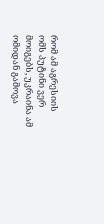რომ ამ აგრესიის ომს პუტინი ვერ მოიგებს, უკრაინა ამ ომიდან გამოვა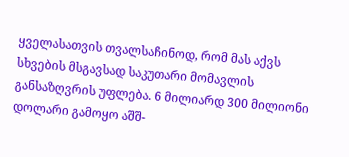ყველასათვის თვალსაჩინოდ, რომ მას აქვს სხვების მსგავსად საკუთარი მომავლის განსაზღვრის უფლება. 6 მილიარდ 300 მილიონი დოლარი გამოყო აშშ-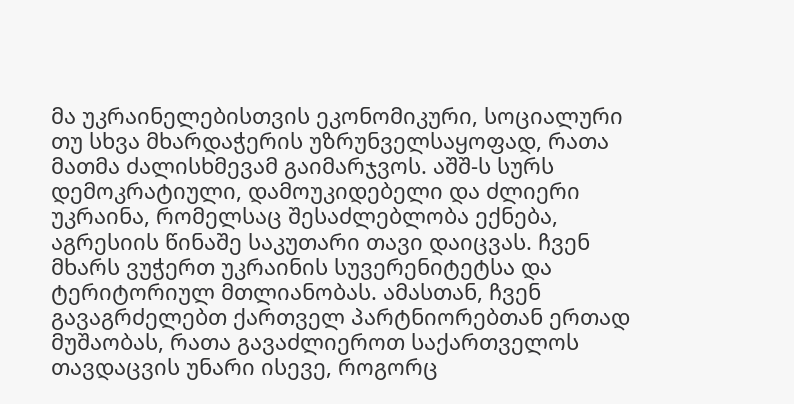მა უკრაინელებისთვის ეკონომიკური, სოციალური თუ სხვა მხარდაჭერის უზრუნველსაყოფად, რათა მათმა ძალისხმევამ გაიმარჯვოს. აშშ-ს სურს დემოკრატიული, დამოუკიდებელი და ძლიერი უკრაინა, რომელსაც შესაძლებლობა ექნება, აგრესიის წინაშე საკუთარი თავი დაიცვას. ჩვენ მხარს ვუჭერთ უკრაინის სუვერენიტეტსა და ტერიტორიულ მთლიანობას. ამასთან, ჩვენ გავაგრძელებთ ქართველ პარტნიორებთან ერთად მუშაობას, რათა გავაძლიეროთ საქართველოს თავდაცვის უნარი ისევე, როგორც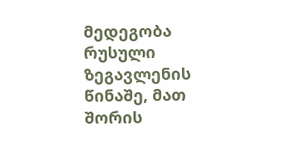მედეგობა რუსული ზეგავლენის წინაშე, მათ შორის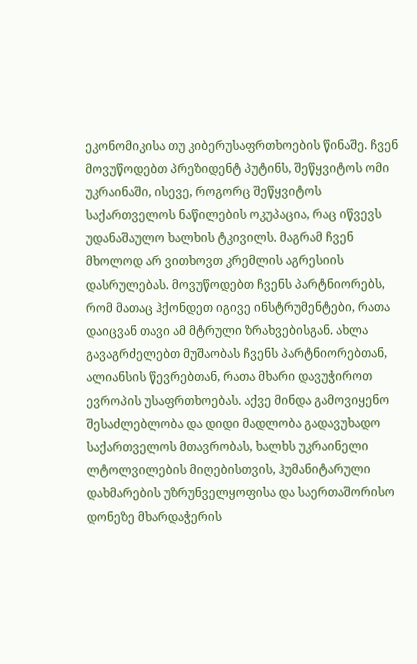ეკონომიკისა თუ კიბერუსაფრთხოების წინაშე. ჩვენ მოვუწოდებთ პრეზიდენტ პუტინს, შეწყვიტოს ომი უკრაინაში, ისევე, როგორც შეწყვიტოს საქართველოს ნაწილების ოკუპაცია, რაც იწვევს უდანაშაულო ხალხის ტკივილს. მაგრამ ჩვენ მხოლოდ არ ვითხოვთ კრემლის აგრესიის დასრულებას. მოვუწოდებთ ჩვენს პარტნიორებს, რომ მათაც ჰქონდეთ იგივე ინსტრუმენტები, რათა დაიცვან თავი ამ მტრული ზრახვებისგან. ახლა გავაგრძელებთ მუშაობას ჩვენს პარტნიორებთან, ალიანსის წევრებთან, რათა მხარი დავუჭიროთ ევროპის უსაფრთხოებას. აქვე მინდა გამოვიყენო შესაძლებლობა და დიდი მადლობა გადავუხადო საქართველოს მთავრობას, ხალხს უკრაინელი ლტოლვილების მიღებისთვის, ჰუმანიტარული დახმარების უზრუნველყოფისა და საერთაშორისო დონეზე მხარდაჭერის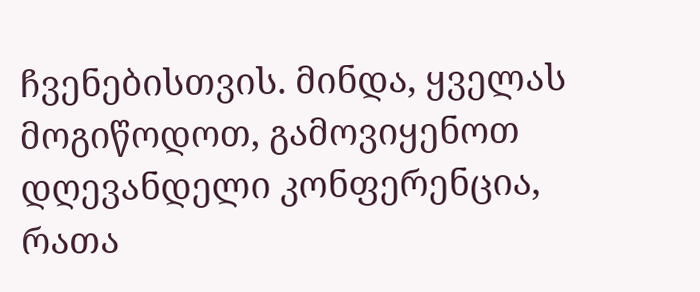ჩვენებისთვის. მინდა, ყველას მოგიწოდოთ, გამოვიყენოთ დღევანდელი კონფერენცია, რათა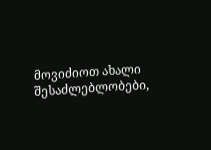მოვიძიოთ ახალი შესაძლებლობები,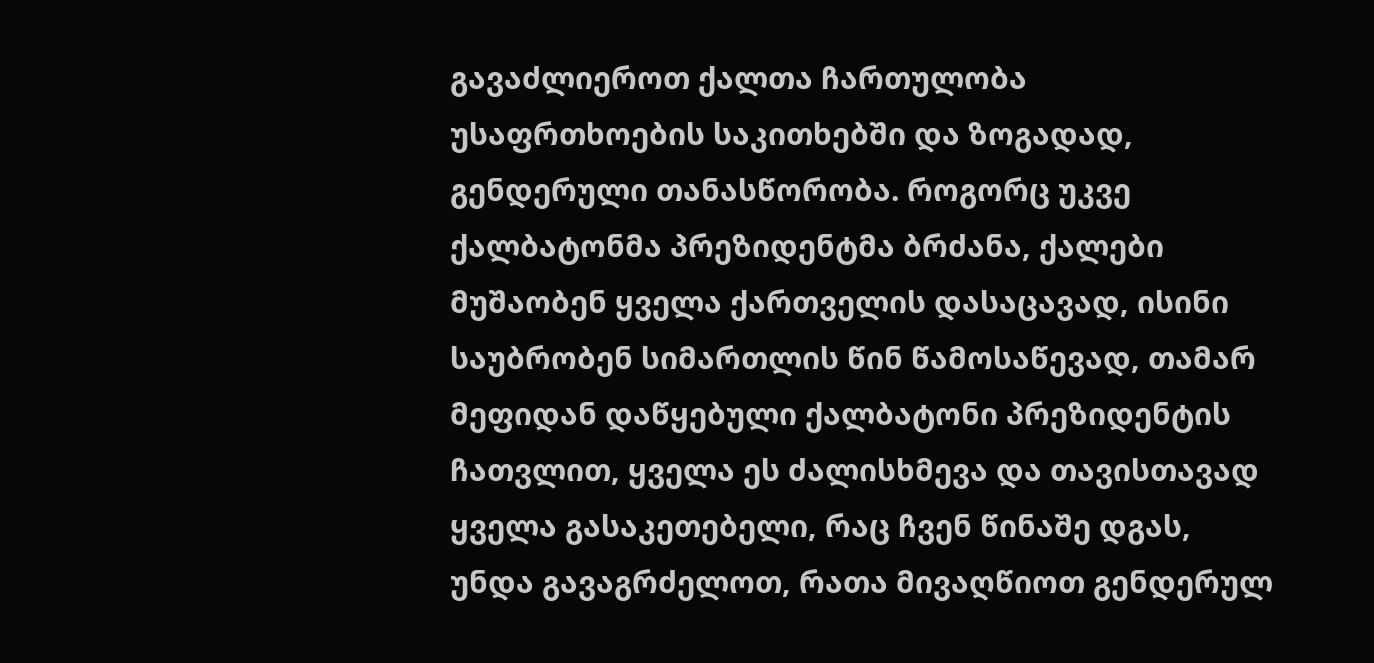გავაძლიეროთ ქალთა ჩართულობა უსაფრთხოების საკითხებში და ზოგადად, გენდერული თანასწორობა. როგორც უკვე ქალბატონმა პრეზიდენტმა ბრძანა, ქალები მუშაობენ ყველა ქართველის დასაცავად, ისინი საუბრობენ სიმართლის წინ წამოსაწევად, თამარ მეფიდან დაწყებული ქალბატონი პრეზიდენტის ჩათვლით, ყველა ეს ძალისხმევა და თავისთავად ყველა გასაკეთებელი, რაც ჩვენ წინაშე დგას, უნდა გავაგრძელოთ, რათა მივაღწიოთ გენდერულ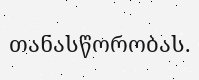თანასწორობას.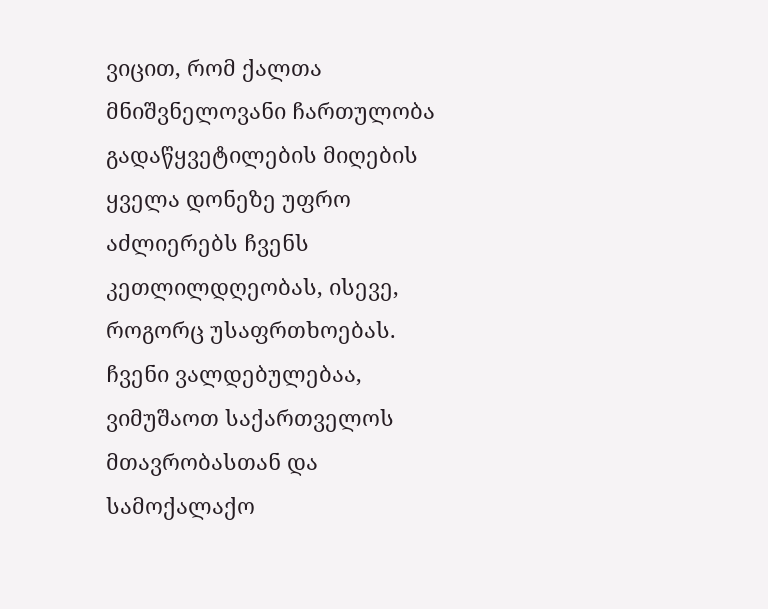ვიცით, რომ ქალთა მნიშვნელოვანი ჩართულობა გადაწყვეტილების მიღების ყველა დონეზე უფრო აძლიერებს ჩვენს კეთლილდღეობას, ისევე, როგორც უსაფრთხოებას. ჩვენი ვალდებულებაა, ვიმუშაოთ საქართველოს მთავრობასთან და სამოქალაქო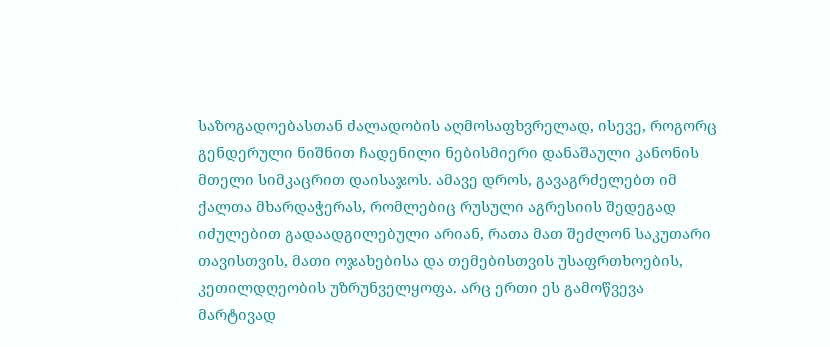საზოგადოებასთან ძალადობის აღმოსაფხვრელად, ისევე, როგორც გენდერული ნიშნით ჩადენილი ნებისმიერი დანაშაული კანონის მთელი სიმკაცრით დაისაჯოს. ამავე დროს, გავაგრძელებთ იმ ქალთა მხარდაჭერას, რომლებიც რუსული აგრესიის შედეგად იძულებით გადაადგილებული არიან, რათა მათ შეძლონ საკუთარი თავისთვის, მათი ოჯახებისა და თემებისთვის უსაფრთხოების, კეთილდღეობის უზრუნველყოფა. არც ერთი ეს გამოწვევა მარტივად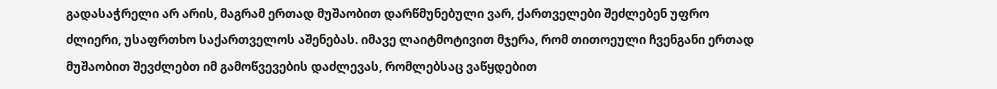გადასაჭრელი არ არის, მაგრამ ერთად მუშაობით დარწმუნებული ვარ, ქართველები შეძლებენ უფრო ძლიერი, უსაფრთხო საქართველოს აშენებას. იმავე ლაიტმოტივით მჯერა, რომ თითოეული ჩვენგანი ერთად მუშაობით შევძლებთ იმ გამოწვევების დაძლევას, რომლებსაც ვაწყდებით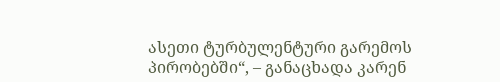ასეთი ტურბულენტური გარემოს პირობებში“, – განაცხადა კარენ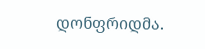დონფრიდმა.